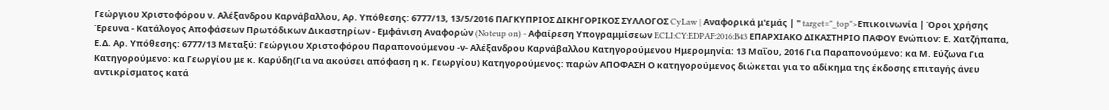Γεώργιου Χριστοφόρου ν. Αλέξανδρου Καρνάβαλλου, Αρ. Υπόθεσης: 6777/13, 13/5/2016 ΠΑΓΚΥΠΡΙΟΣ ΔΙΚΗΓΟΡΙΚΟΣ ΣΥΛΛΟΓΟΣ CyLaw | Αναφορικά μ'εμάς | " target="_top">Επικοινωνία | Όροι χρήσης Έρευνα - Κατάλογος Αποφάσεων Πρωτόδικων Δικαστηρίων - Εμφάνιση Αναφορών (Noteup on) - Αφαίρεση Υπογραμμίσεων ECLI:CY:EDPAF:2016:B43 ΕΠΑΡΧΙΑΚΟ ΔΙΚΑΣΤΗΡΙΟ ΠΑΦΟΥ Ενώπιον: Ε. Χατζήπαπα, Ε.Δ. Αρ. Υπόθεσης: 6777/13 Μεταξύ: Γεώργιου Χριστοφόρου Παραπονούμενου -ν- Αλέξανδρου Καρνάβαλλου Κατηγορούμενου Ημερομηνία: 13 Μαΐου, 2016 Για Παραπονούμενο: κα Μ. Εύζωνα Για Κατηγορούμενο: κα Γεωργίου με κ. Καρύδη(Για να ακούσει απόφαση η κ. Γεωργίου) Κατηγορούμενος: παρών ΑΠΟΦΑΣΗ Ο κατηγορούμενος διώκεται για το αδίκημα της έκδοσης επιταγής άνευ αντικρίσματος κατά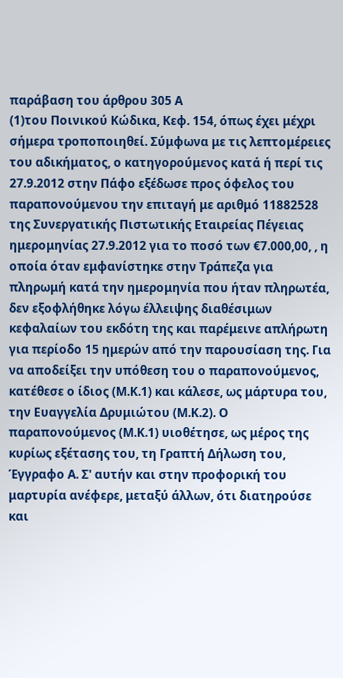παράβαση του άρθρου 305 Α
(1)του Ποινικού Κώδικα, Κεφ. 154, όπως έχει μέχρι σήμερα τροποποιηθεί. Σύμφωνα με τις λεπτομέρειες του αδικήματος, ο κατηγορούμενος κατά ή περί τις 27.9.2012 στην Πάφο εξέδωσε προς όφελος τoυ παραπονούμενου την επιταγή με αριθμό 11882528 της Συνεργατικής Πιστωτικής Εταιρείας Πέγειας ημερομηνίας 27.9.2012 για το ποσό των €7.000,00, , η οποία όταν εμφανίστηκε στην Τράπεζα για πληρωμή κατά την ημερομηνία που ήταν πληρωτέα, δεν εξοφλήθηκε λόγω έλλειψης διαθέσιμων κεφαλαίων του εκδότη της και παρέμεινε απλήρωτη για περίοδο 15 ημερών από την παρουσίαση της. Για να αποδείξει την υπόθεση του ο παραπονούμενος, κατέθεσε ο ίδιος (Μ.Κ.1) και κάλεσε, ως μάρτυρα του, την Ευαγγελία Δρυμιώτου (Μ.Κ.2). Ο παραπονούμενος (Μ.Κ.1) υιοθέτησε, ως μέρος της κυρίως εξέτασης του, τη Γραπτή Δήλωση του, Έγγραφο Α. Σ' αυτήν και στην προφορική του μαρτυρία ανέφερε, μεταξύ άλλων, ότι διατηρούσε και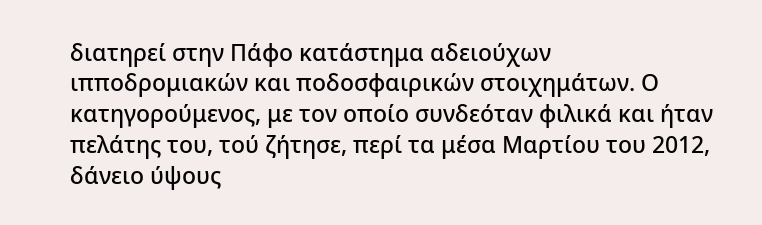διατηρεί στην Πάφο κατάστημα αδειούχων ιπποδρομιακών και ποδοσφαιρικών στοιχημάτων. Ο κατηγορούμενος, με τον οποίο συνδεόταν φιλικά και ήταν πελάτης του, τού ζήτησε, περί τα μέσα Μαρτίου του 2012, δάνειο ύψους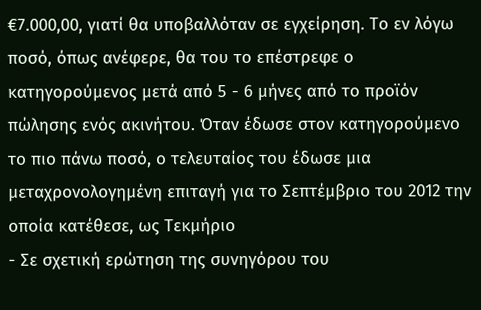€7.000,00, γιατί θα υποβαλλόταν σε εγχείρηση. Το εν λόγω ποσό, όπως ανέφερε, θα του το επέστρεφε ο κατηγορούμενος μετά από 5 - 6 μήνες από το προϊόν πώλησης ενός ακινήτου. Όταν έδωσε στον κατηγορούμενο το πιο πάνω ποσό, ο τελευταίος του έδωσε μια μεταχρονολογημένη επιταγή για το Σεπτέμβριο του 2012 την οποία κατέθεσε, ως Τεκμήριο
- Σε σχετική ερώτηση της συνηγόρου του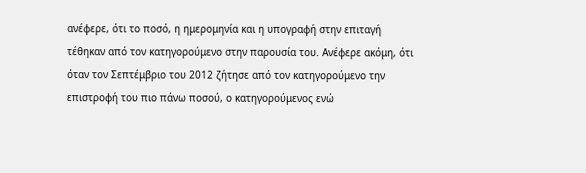ανέφερε, ότι το ποσό, η ημερομηνία και η υπογραφή στην επιταγή τέθηκαν από τον κατηγορούμενο στην παρουσία του. Ανέφερε ακόμη, ότι όταν τον Σεπτέμβριο του 2012 ζήτησε από τον κατηγορούμενο την επιστροφή του πιο πάνω ποσού, ο κατηγορούμενος ενώ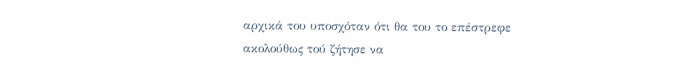αρχικά του υποσχόταν ότι θα του το επέστρεφε ακολούθως τού ζήτησε να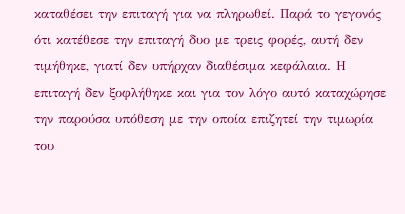καταθέσει την επιταγή για να πληρωθεί. Παρά το γεγονός ότι κατέθεσε την επιταγή δυο με τρεις φορές, αυτή δεν τιμήθηκε, γιατί δεν υπήρχαν διαθέσιμα κεφάλαια. Η επιταγή δεν ξοφλήθηκε και για τον λόγο αυτό καταχώρησε την παρούσα υπόθεση με την οποία επιζητεί την τιμωρία του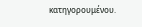κατηγορουμένου.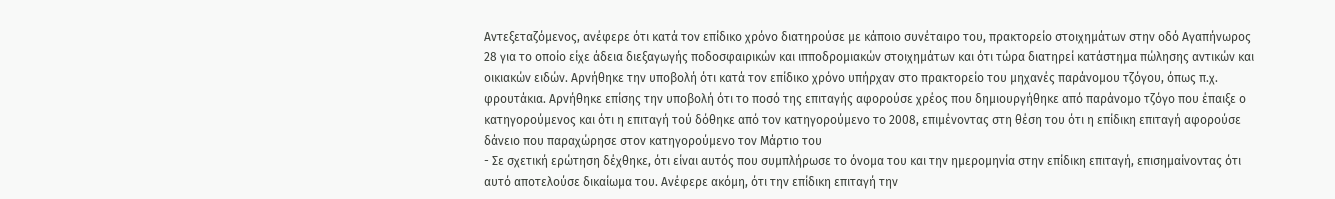Αντεξεταζόμενος, ανέφερε ότι κατά τον επίδικο χρόνο διατηρούσε με κάποιο συνέταιρο του, πρακτορείο στοιχημάτων στην οδό Αγαπήνωρος 28 για το οποίο είχε άδεια διεξαγωγής ποδοσφαιρικών και ιπποδρομιακών στοιχημάτων και ότι τώρα διατηρεί κατάστημα πώλησης αντικών και οικιακών ειδών. Αρνήθηκε την υποβολή ότι κατά τον επίδικο χρόνο υπήρχαν στο πρακτορείο του μηχανές παράνομου τζόγου, όπως π.χ. φρουτάκια. Αρνήθηκε επίσης την υποβολή ότι το ποσό της επιταγής αφορούσε χρέος που δημιουργήθηκε από παράνομο τζόγο που έπαιξε ο κατηγορούμενος και ότι η επιταγή τού δόθηκε από τον κατηγορούμενο το 2008, επιμένοντας στη θέση του ότι η επίδικη επιταγή αφορούσε δάνειο που παραχώρησε στον κατηγορούμενο τον Μάρτιο του
- Σε σχετική ερώτηση δέχθηκε, ότι είναι αυτός που συμπλήρωσε το όνομα του και την ημερομηνία στην επίδικη επιταγή, επισημαίνοντας ότι αυτό αποτελούσε δικαίωμα του. Ανέφερε ακόμη, ότι την επίδικη επιταγή την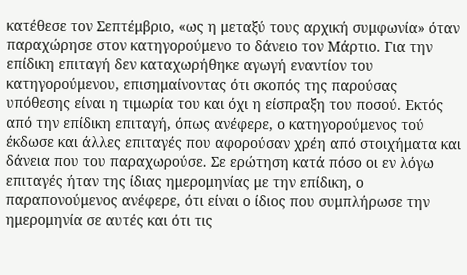κατέθεσε τον Σεπτέμβριο, «ως η μεταξύ τους αρχική συμφωνία» όταν παραχώρησε στον κατηγορούμενο το δάνειο τον Μάρτιο. Για την επίδικη επιταγή δεν καταχωρήθηκε αγωγή εναντίον του κατηγορούμενου, επισημαίνοντας ότι σκοπός της παρούσας υπόθεσης είναι η τιμωρία του και όχι η είσπραξη του ποσού. Εκτός από την επίδικη επιταγή, όπως ανέφερε, ο κατηγορούμενος τού έκδωσε και άλλες επιταγές που αφορούσαν χρέη από στοιχήματα και δάνεια που του παραχωρούσε. Σε ερώτηση κατά πόσο οι εν λόγω επιταγές ήταν της ίδιας ημερομηνίας με την επίδικη, ο παραπονούμενος ανέφερε, ότι είναι ο ίδιος που συμπλήρωσε την ημερομηνία σε αυτές και ότι τις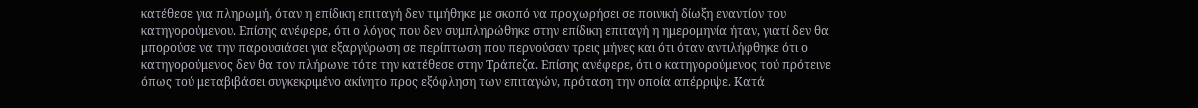κατέθεσε για πληρωμή, όταν η επίδικη επιταγή δεν τιμήθηκε με σκοπό να προχωρήσει σε ποινική δίωξη εναντίον του κατηγορούμενου. Επίσης ανέφερε, ότι ο λόγος που δεν συμπληρώθηκε στην επίδικη επιταγή η ημερομηνία ήταν, γιατί δεν θα μπορούσε να την παρουσιάσει για εξαργύρωση σε περίπτωση που περνούσαν τρεις μήνες και ότι όταν αντιλήφθηκε ότι ο κατηγορούμενος δεν θα τον πλήρωνε τότε την κατέθεσε στην Τράπεζα. Επίσης ανέφερε, ότι ο κατηγορούμενος τού πρότεινε όπως τού μεταβιβάσει συγκεκριμένο ακίνητο προς εξόφληση των επιταγών, πρόταση την οποία απέρριψε. Κατά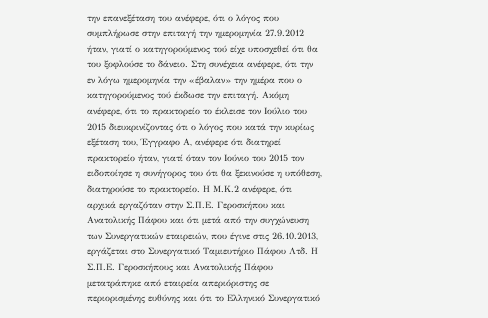την επανεξέταση του ανέφερε, ότι ο λόγος που συμπλήρωσε στην επιταγή την ημερομηνία 27.9.2012 ήταν, γιατί ο κατηγορούμενος τού είχε υποσχεθεί ότι θα του ξοφλούσε το δάνειο. Στη συνέχεια ανέφερε, ότι την εν λόγω ημερομηνία την «έβαλαν» την ημέρα που ο κατηγορούμενος τού έκδωσε την επιταγή. Ακόμη ανέφερε, ότι το πρακτορείο το έκλεισε τον Ιούλιο του 2015 διευκρινίζοντας ότι ο λόγος που κατά την κυρίως εξέταση του, Έγγραφο Α, ανέφερε ότι διατηρεί πρακτορείο ήταν, γιατί όταν τον Ιούνιο του 2015 τον ειδοποίησε η συνήγορος του ότι θα ξεκινούσε η υπόθεση, διατηρούσε το πρακτορείο. Η Μ.Κ.2 ανέφερε, ότι αρχικά εργαζόταν στην Σ.Π.Ε. Γεροσκήπου και Ανατολικής Πάφου και ότι μετά από την συγχώνευση των Συνεργατικών εταιρειών, που έγινε στις 26.10.2013, εργάζεται στο Συνεργατικό Ταμιευτήριο Πάφου Λτδ. Η Σ.Π.Ε. Γεροσκήπους και Ανατολικής Πάφου μετατράπηκε από εταιρεία απεριόριστης σε περιορισμένης ευθύνης και ότι το Ελληνικό Συνεργατικό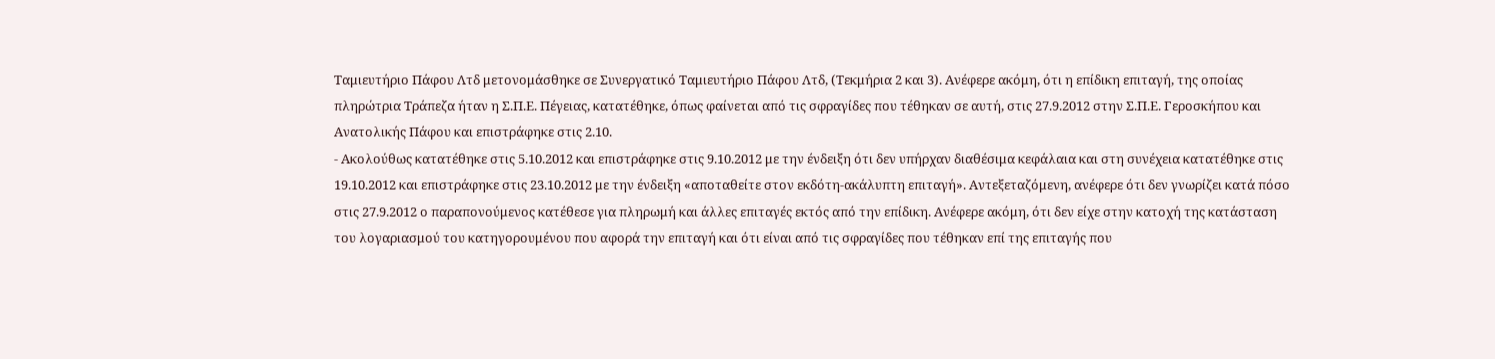Ταμιευτήριο Πάφου Λτδ μετονομάσθηκε σε Συνεργατικό Ταμιευτήριο Πάφου Λτδ, (Τεκμήρια 2 και 3). Ανέφερε ακόμη, ότι η επίδικη επιταγή, της οποίας πληρώτρια Τράπεζα ήταν η Σ.Π.Ε. Πέγειας, κατατέθηκε, όπως φαίνεται από τις σφραγίδες που τέθηκαν σε αυτή, στις 27.9.2012 στην Σ.Π.Ε. Γεροσκήπου και Ανατολικής Πάφου και επιστράφηκε στις 2.10.
- Ακολούθως κατατέθηκε στις 5.10.2012 και επιστράφηκε στις 9.10.2012 με την ένδειξη ότι δεν υπήρχαν διαθέσιμα κεφάλαια και στη συνέχεια κατατέθηκε στις 19.10.2012 και επιστράφηκε στις 23.10.2012 με την ένδειξη «αποταθείτε στον εκδότη-ακάλυπτη επιταγή». Αντεξεταζόμενη, ανέφερε ότι δεν γνωρίζει κατά πόσο στις 27.9.2012 ο παραπονούμενος κατέθεσε για πληρωμή και άλλες επιταγές εκτός από την επίδικη. Ανέφερε ακόμη, ότι δεν είχε στην κατοχή της κατάσταση του λογαριασμού του κατηγορουμένου που αφορά την επιταγή και ότι είναι από τις σφραγίδες που τέθηκαν επί της επιταγής που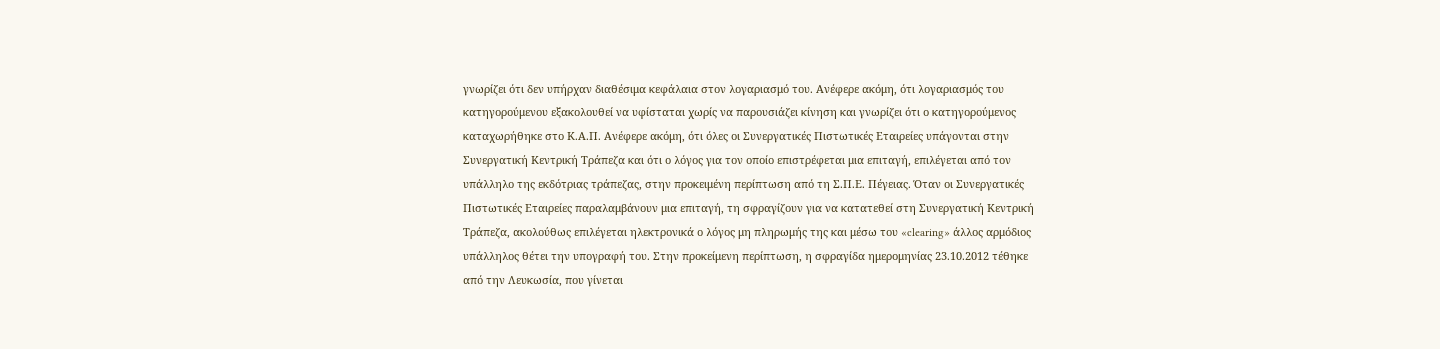γνωρίζει ότι δεν υπήρχαν διαθέσιμα κεφάλαια στον λογαριασμό του. Ανέφερε ακόμη, ότι λογαριασμός του κατηγορούμενου εξακολουθεί να υφίσταται χωρίς να παρουσιάζει κίνηση και γνωρίζει ότι ο κατηγορούμενος καταχωρήθηκε στο Κ.Α.Π. Ανέφερε ακόμη, ότι όλες οι Συνεργατικές Πιστωτικές Εταιρείες υπάγονται στην Συνεργατική Κεντρική Τράπεζα και ότι ο λόγος για τον οποίο επιστρέφεται μια επιταγή, επιλέγεται από τον υπάλληλο της εκδότριας τράπεζας, στην προκειμένη περίπτωση από τη Σ.Π.Ε. Πέγειας. Όταν οι Συνεργατικές Πιστωτικές Εταιρείες παραλαμβάνουν μια επιταγή, τη σφραγίζουν για να κατατεθεί στη Συνεργατική Κεντρική Τράπεζα, ακολούθως επιλέγεται ηλεκτρονικά ο λόγος μη πληρωμής της και μέσω του «clearing» άλλος αρμόδιος υπάλληλος θέτει την υπογραφή του. Στην προκείμενη περίπτωση, η σφραγίδα ημερομηνίας 23.10.2012 τέθηκε από την Λευκωσία, που γίνεται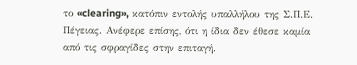το «clearing», κατόπιν εντολής υπαλλήλου της Σ.Π.Ε. Πέγειας. Ανέφερε επίσης, ότι η ίδια δεν έθεσε καμία από τις σφραγίδες στην επιταγή.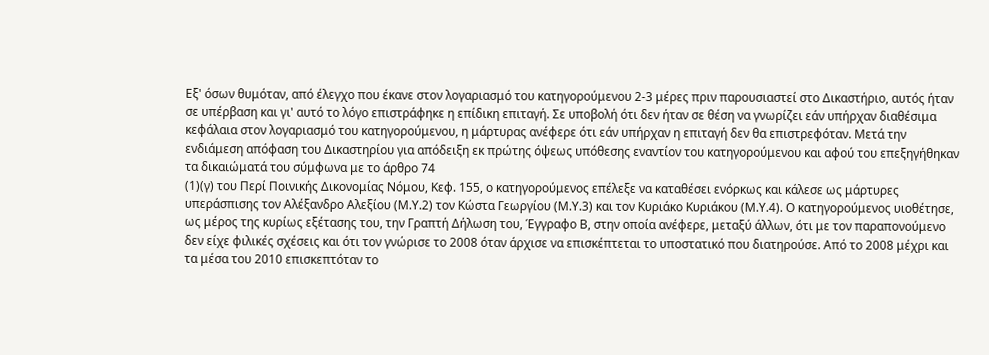Εξ' όσων θυμόταν, από έλεγχο που έκανε στον λογαριασμό του κατηγορούμενου 2-3 μέρες πριν παρουσιαστεί στο Δικαστήριο, αυτός ήταν σε υπέρβαση και γι' αυτό το λόγο επιστράφηκε η επίδικη επιταγή. Σε υποβολή ότι δεν ήταν σε θέση να γνωρίζει εάν υπήρχαν διαθέσιμα κεφάλαια στον λογαριασμό του κατηγορούμενου, η μάρτυρας ανέφερε ότι εάν υπήρχαν η επιταγή δεν θα επιστρεφόταν. Μετά την ενδιάμεση απόφαση του Δικαστηρίου για απόδειξη εκ πρώτης όψεως υπόθεσης εναντίον του κατηγορούμενου και αφού του επεξηγήθηκαν τα δικαιώματά του σύμφωνα με το άρθρο 74
(1)(γ) του Περί Ποινικής Δικονομίας Νόμου, Κεφ. 155, ο κατηγορούμενος επέλεξε να καταθέσει ενόρκως και κάλεσε ως μάρτυρες υπεράσπισης τον Αλέξανδρο Αλεξίου (Μ.Υ.2) τον Κώστα Γεωργίου (Μ.Υ.3) και τον Κυριάκο Κυριάκου (Μ.Υ.4). Ο κατηγορούμενος υιοθέτησε, ως μέρος της κυρίως εξέτασης του, την Γραπτή Δήλωση του, Έγγραφο Β, στην οποία ανέφερε, μεταξύ άλλων, ότι με τον παραπονούμενο δεν είχε φιλικές σχέσεις και ότι τον γνώρισε το 2008 όταν άρχισε να επισκέπτεται το υποστατικό που διατηρούσε. Από το 2008 μέχρι και τα μέσα του 2010 επισκεπτόταν το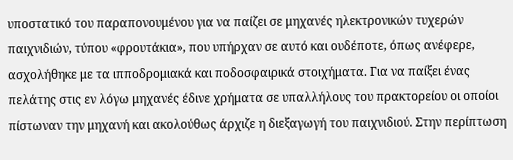υποστατικό του παραπονουμένου για να παίζει σε μηχανές ηλεκτρονικών τυχερών παιχνιδιών, τύπου «φρουτάκια», που υπήρχαν σε αυτό και ουδέποτε, όπως ανέφερε, ασχολήθηκε με τα ιπποδρομιακά και ποδοσφαιρικά στοιχήματα. Για να παίξει ένας πελάτης στις εν λόγω μηχανές έδινε χρήματα σε υπαλλήλους του πρακτορείου οι οποίοι πίστωναν την μηχανή και ακολούθως άρχιζε η διεξαγωγή του παιχνιδιού. Στην περίπτωση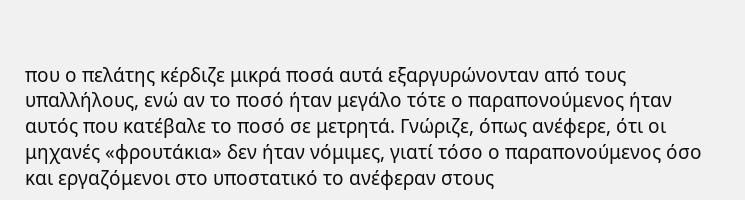που ο πελάτης κέρδιζε μικρά ποσά αυτά εξαργυρώνονταν από τους υπαλλήλους, ενώ αν το ποσό ήταν μεγάλο τότε ο παραπονούμενος ήταν αυτός που κατέβαλε το ποσό σε μετρητά. Γνώριζε, όπως ανέφερε, ότι οι μηχανές «φρουτάκια» δεν ήταν νόμιμες, γιατί τόσο ο παραπονούμενος όσο και εργαζόμενοι στο υποστατικό το ανέφεραν στους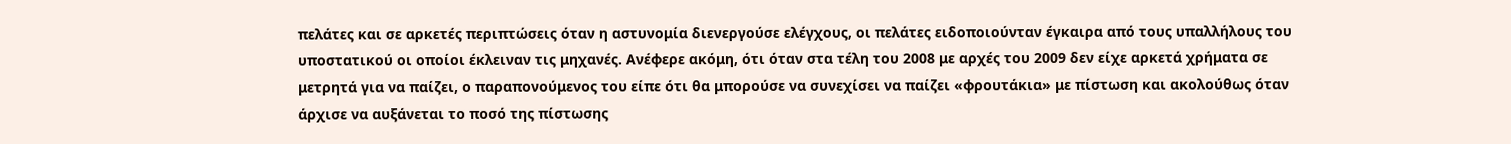πελάτες και σε αρκετές περιπτώσεις όταν η αστυνομία διενεργούσε ελέγχους, οι πελάτες ειδοποιούνταν έγκαιρα από τους υπαλλήλους του υποστατικού οι οποίοι έκλειναν τις μηχανές. Ανέφερε ακόμη, ότι όταν στα τέλη του 2008 με αρχές του 2009 δεν είχε αρκετά χρήματα σε μετρητά για να παίζει, ο παραπονούμενος του είπε ότι θα μπορούσε να συνεχίσει να παίζει «φρουτάκια» με πίστωση και ακολούθως όταν άρχισε να αυξάνεται το ποσό της πίστωσης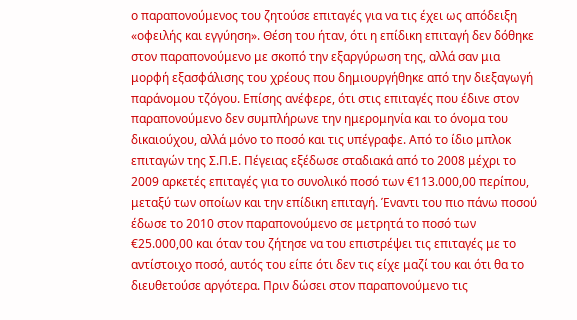ο παραπονούμενος του ζητούσε επιταγές για να τις έχει ως απόδειξη «οφειλής και εγγύηση». Θέση του ήταν, ότι η επίδικη επιταγή δεν δόθηκε στον παραπονούμενο με σκοπό την εξαργύρωση της, αλλά σαν μια μορφή εξασφάλισης του χρέους που δημιουργήθηκε από την διεξαγωγή παράνομου τζόγου. Επίσης ανέφερε, ότι στις επιταγές που έδινε στον παραπονούμενο δεν συμπλήρωνε την ημερομηνία και το όνομα του δικαιούχου, αλλά μόνο το ποσό και τις υπέγραφε. Από το ίδιο μπλοκ επιταγών της Σ.Π.Ε. Πέγειας εξέδωσε σταδιακά από το 2008 μέχρι το 2009 αρκετές επιταγές για το συνολικό ποσό των €113.000,00 περίπου, μεταξύ των οποίων και την επίδικη επιταγή. Έναντι του πιο πάνω ποσού έδωσε το 2010 στον παραπονούμενο σε μετρητά το ποσό των €25.000,00 και όταν του ζήτησε να του επιστρέψει τις επιταγές με το αντίστοιχο ποσό, αυτός του είπε ότι δεν τις είχε μαζί του και ότι θα το διευθετούσε αργότερα. Πριν δώσει στον παραπονούμενο τις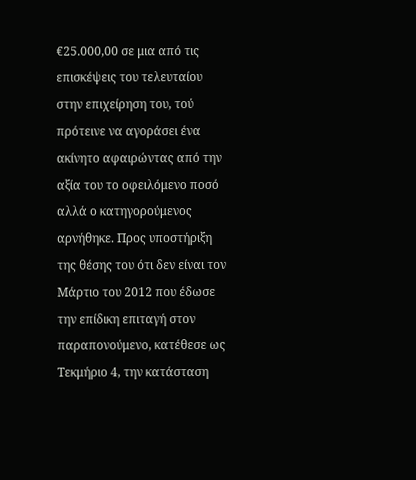€25.000,00 σε μια από τις επισκέψεις του τελευταίου στην επιχείρηση του, τού πρότεινε να αγοράσει ένα ακίνητο αφαιρώντας από την αξία του το οφειλόμενο ποσό αλλά ο κατηγορούμενος αρνήθηκε. Προς υποστήριξη της θέσης του ότι δεν είναι τον Μάρτιο του 2012 που έδωσε την επίδικη επιταγή στον παραπονούμενο, κατέθεσε ως Τεκμήριο 4, την κατάσταση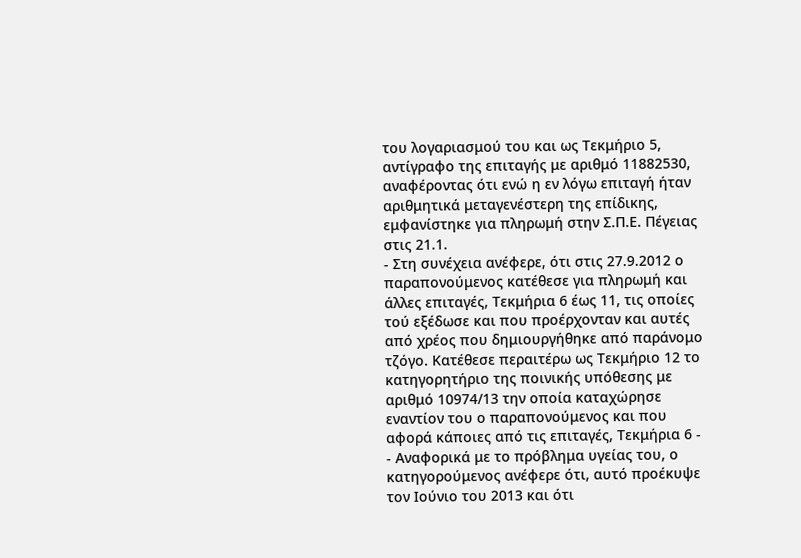του λογαριασμού του και ως Τεκμήριο 5, αντίγραφο της επιταγής με αριθμό 11882530, αναφέροντας ότι ενώ η εν λόγω επιταγή ήταν αριθμητικά μεταγενέστερη της επίδικης, εμφανίστηκε για πληρωμή στην Σ.Π.Ε. Πέγειας στις 21.1.
- Στη συνέχεια ανέφερε, ότι στις 27.9.2012 ο παραπονούμενος κατέθεσε για πληρωμή και άλλες επιταγές, Τεκμήρια 6 έως 11, τις οποίες τού εξέδωσε και που προέρχονταν και αυτές από χρέος που δημιουργήθηκε από παράνομο τζόγο. Κατέθεσε περαιτέρω ως Τεκμήριο 12 το κατηγορητήριο της ποινικής υπόθεσης με αριθμό 10974/13 την οποία καταχώρησε εναντίον του ο παραπονούμενος και που αφορά κάποιες από τις επιταγές, Τεκμήρια 6 -
- Αναφορικά με το πρόβλημα υγείας του, ο κατηγορούμενος ανέφερε ότι, αυτό προέκυψε τον Ιούνιο του 2013 και ότι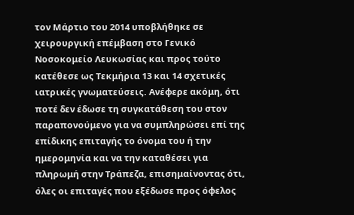τον Μάρτιο του 2014 υποβλήθηκε σε χειρουργική επέμβαση στο Γενικό Νοσοκομείο Λευκωσίας και προς τούτο κατέθεσε ως Τεκμήρια 13 και 14 σχετικές ιατρικές γνωματεύσεις. Ανέφερε ακόμη, ότι ποτέ δεν έδωσε τη συγκατάθεση του στον παραπονούμενο για να συμπληρώσει επί της επίδικης επιταγής το όνομα του ή την ημερομηνία και να την καταθέσει για πληρωμή στην Τράπεζα, επισημαίνοντας ότι, όλες οι επιταγές που εξέδωσε προς όφελος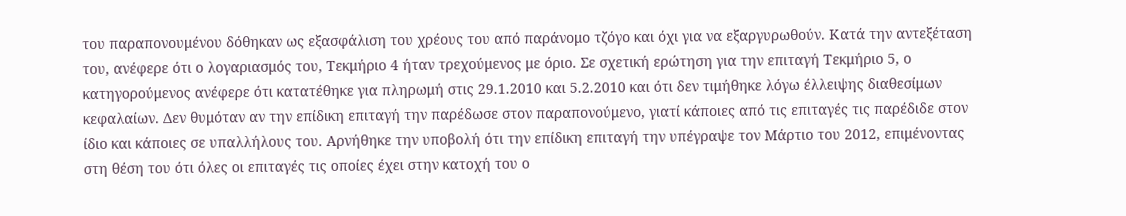του παραπονουμένου δόθηκαν ως εξασφάλιση του χρέους του από παράνομο τζόγο και όχι για να εξαργυρωθούν. Κατά την αντεξέταση του, ανέφερε ότι ο λογαριασμός του, Τεκμήριο 4 ήταν τρεχούμενος με όριο. Σε σχετική ερώτηση για την επιταγή Τεκμήριο 5, ο κατηγορούμενος ανέφερε ότι κατατέθηκε για πληρωμή στις 29.1.2010 και 5.2.2010 και ότι δεν τιμήθηκε λόγω έλλειψης διαθεσίμων κεφαλαίων. Δεν θυμόταν αν την επίδικη επιταγή την παρέδωσε στον παραπονούμενο, γιατί κάποιες από τις επιταγές τις παρέδιδε στον ίδιο και κάποιες σε υπαλλήλους του. Αρνήθηκε την υποβολή ότι την επίδικη επιταγή την υπέγραψε τον Μάρτιο του 2012, επιμένοντας στη θέση του ότι όλες οι επιταγές τις οποίες έχει στην κατοχή του ο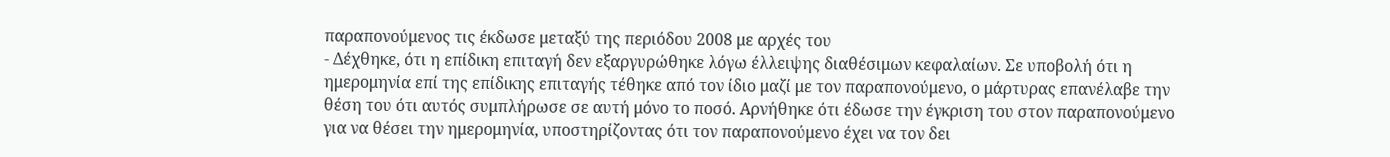παραπονούμενος τις έκδωσε μεταξύ της περιόδου 2008 με αρχές του
- Δέχθηκε, ότι η επίδικη επιταγή δεν εξαργυρώθηκε λόγω έλλειψης διαθέσιμων κεφαλαίων. Σε υποβολή ότι η ημερομηνία επί της επίδικης επιταγής τέθηκε από τον ίδιο μαζί με τον παραπονούμενο, ο μάρτυρας επανέλαβε την θέση του ότι αυτός συμπλήρωσε σε αυτή μόνο το ποσό. Αρνήθηκε ότι έδωσε την έγκριση του στον παραπονούμενο για να θέσει την ημερομηνία, υποστηρίζοντας ότι τον παραπονούμενο έχει να τον δει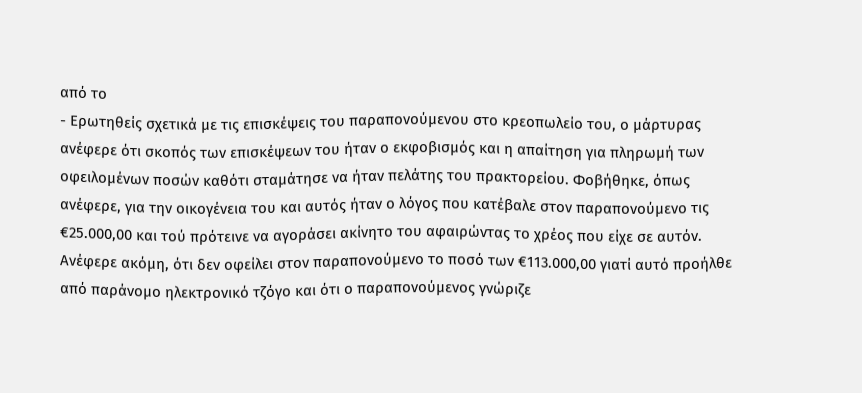από το
- Ερωτηθείς σχετικά με τις επισκέψεις του παραπονούμενου στο κρεοπωλείο του, ο μάρτυρας ανέφερε ότι σκοπός των επισκέψεων του ήταν ο εκφοβισμός και η απαίτηση για πληρωμή των οφειλομένων ποσών καθότι σταμάτησε να ήταν πελάτης του πρακτορείου. Φοβήθηκε, όπως ανέφερε, για την οικογένεια του και αυτός ήταν ο λόγος που κατέβαλε στον παραπονούμενο τις €25.000,00 και τού πρότεινε να αγοράσει ακίνητο του αφαιρώντας το χρέος που είχε σε αυτόν. Ανέφερε ακόμη, ότι δεν οφείλει στον παραπονούμενο το ποσό των €113.000,00 γιατί αυτό προήλθε από παράνομο ηλεκτρονικό τζόγο και ότι ο παραπονούμενος γνώριζε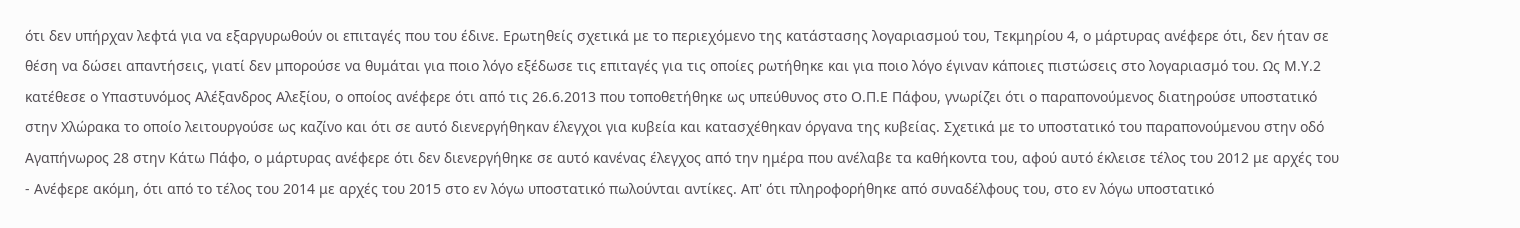ότι δεν υπήρχαν λεφτά για να εξαργυρωθούν οι επιταγές που του έδινε. Ερωτηθείς σχετικά με το περιεχόμενο της κατάστασης λογαριασμού του, Τεκμηρίου 4, ο μάρτυρας ανέφερε ότι, δεν ήταν σε θέση να δώσει απαντήσεις, γιατί δεν μπορούσε να θυμάται για ποιο λόγο εξέδωσε τις επιταγές για τις οποίες ρωτήθηκε και για ποιο λόγο έγιναν κάποιες πιστώσεις στο λογαριασμό του. Ως Μ.Υ.2 κατέθεσε ο Υπαστυνόμος Αλέξανδρος Αλεξίου, ο οποίος ανέφερε ότι από τις 26.6.2013 που τοποθετήθηκε ως υπεύθυνος στο Ο.Π.Ε Πάφου, γνωρίζει ότι ο παραπονούμενος διατηρούσε υποστατικό στην Χλώρακα το οποίο λειτουργούσε ως καζίνο και ότι σε αυτό διενεργήθηκαν έλεγχοι για κυβεία και κατασχέθηκαν όργανα της κυβείας. Σχετικά με το υποστατικό του παραπονούμενου στην οδό Αγαπήνωρος 28 στην Κάτω Πάφο, ο μάρτυρας ανέφερε ότι δεν διενεργήθηκε σε αυτό κανένας έλεγχος από την ημέρα που ανέλαβε τα καθήκοντα του, αφού αυτό έκλεισε τέλος του 2012 με αρχές του
- Ανέφερε ακόμη, ότι από το τέλος του 2014 με αρχές του 2015 στο εν λόγω υποστατικό πωλούνται αντίκες. Απ' ότι πληροφορήθηκε από συναδέλφους του, στο εν λόγω υποστατικό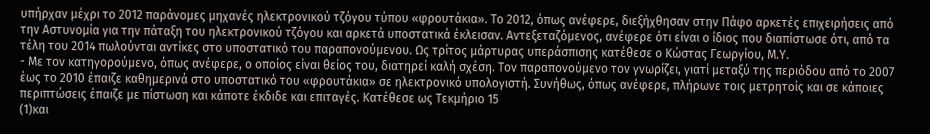υπήρχαν μέχρι το 2012 παράνομες μηχανές ηλεκτρονικού τζόγου τύπου «φρουτάκια». Το 2012, όπως ανέφερε, διεξήχθησαν στην Πάφο αρκετές επιχειρήσεις από την Αστυνομία για την πάταξη του ηλεκτρονικού τζόγου και αρκετά υποστατικά έκλεισαν. Αντεξεταζόμενος, ανέφερε ότι είναι ο ίδιος που διαπίστωσε ότι, από τα τέλη του 2014 πωλούνται αντίκες στο υποστατικό του παραπονούμενου. Ως τρίτος μάρτυρας υπεράσπισης κατέθεσε ο Κώστας Γεωργίου, Μ.Υ.
- Με τον κατηγορούμενο, όπως ανέφερε, ο οποίος είναι θείος του, διατηρεί καλή σχέση. Τον παραπονούμενο τον γνωρίζει, γιατί μεταξύ της περιόδου από το 2007 έως το 2010 έπαιζε καθημερινά στο υποστατικό του «φρουτάκια» σε ηλεκτρονικό υπολογιστή. Συνήθως, όπως ανέφερε, πλήρωνε τοις μετρητοίς και σε κάποιες περιπτώσεις έπαιζε με πίστωση και κάποτε έκδιδε και επιταγές. Κατέθεσε ως Τεκμήριο 15
(1)και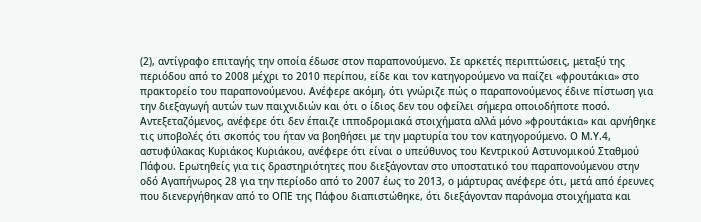(2), αντίγραφο επιταγής την οποία έδωσε στον παραπονούμενο. Σε αρκετές περιπτώσεις, μεταξύ της περιόδου από το 2008 μέχρι το 2010 περίπου, είδε και τον κατηγορούμενο να παίζει «φρουτάκια» στο πρακτορείο του παραπονούμενου. Ανέφερε ακόμη, ότι γνώριζε πώς ο παραπονούμενος έδινε πίστωση για την διεξαγωγή αυτών των παιχνιδιών και ότι ο ίδιος δεν του οφείλει σήμερα οποιοδήποτε ποσό. Αντεξεταζόμενος, ανέφερε ότι δεν έπαιζε ιπποδρομιακά στοιχήματα αλλά μόνο »φρουτάκια» και αρνήθηκε τις υποβολές ότι σκοπός του ήταν να βοηθήσει με την μαρτυρία του τον κατηγορούμενο. Ο Μ.Υ.4, αστυφύλακας Κυριάκος Κυριάκου, ανέφερε ότι είναι ο υπεύθυνος του Κεντρικού Αστυνομικού Σταθμού Πάφου. Ερωτηθείς για τις δραστηριότητες που διεξάγονταν στο υποστατικό του παραπονούμενου στην οδό Αγαπήνωρος 28 για την περίοδο από το 2007 έως το 2013, ο μάρτυρας ανέφερε ότι, μετά από έρευνες που διενεργήθηκαν από το ΟΠΕ της Πάφου διαπιστώθηκε, ότι διεξάγονταν παράνομα στοιχήματα και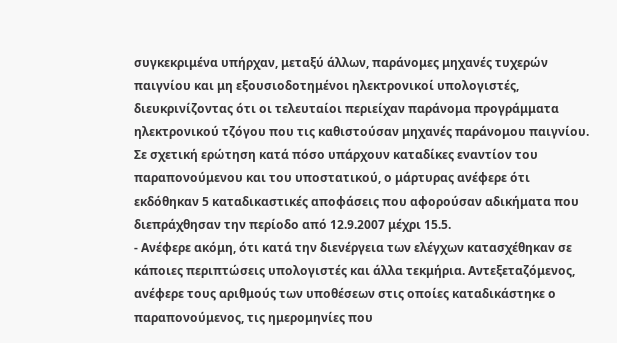συγκεκριμένα υπήρχαν, μεταξύ άλλων, παράνομες μηχανές τυχερών παιγνίου και μη εξουσιοδοτημένοι ηλεκτρονικοί υπολογιστές, διευκρινίζοντας ότι οι τελευταίοι περιείχαν παράνομα προγράμματα ηλεκτρονικού τζόγου που τις καθιστούσαν μηχανές παράνομου παιγνίου. Σε σχετική ερώτηση κατά πόσο υπάρχουν καταδίκες εναντίον του παραπονούμενου και του υποστατικού, ο μάρτυρας ανέφερε ότι εκδόθηκαν 5 καταδικαστικές αποφάσεις που αφορούσαν αδικήματα που διεπράχθησαν την περίοδο από 12.9.2007 μέχρι 15.5.
- Ανέφερε ακόμη, ότι κατά την διενέργεια των ελέγχων κατασχέθηκαν σε κάποιες περιπτώσεις υπολογιστές και άλλα τεκμήρια. Αντεξεταζόμενος, ανέφερε τους αριθμούς των υποθέσεων στις οποίες καταδικάστηκε ο παραπονούμενος, τις ημερομηνίες που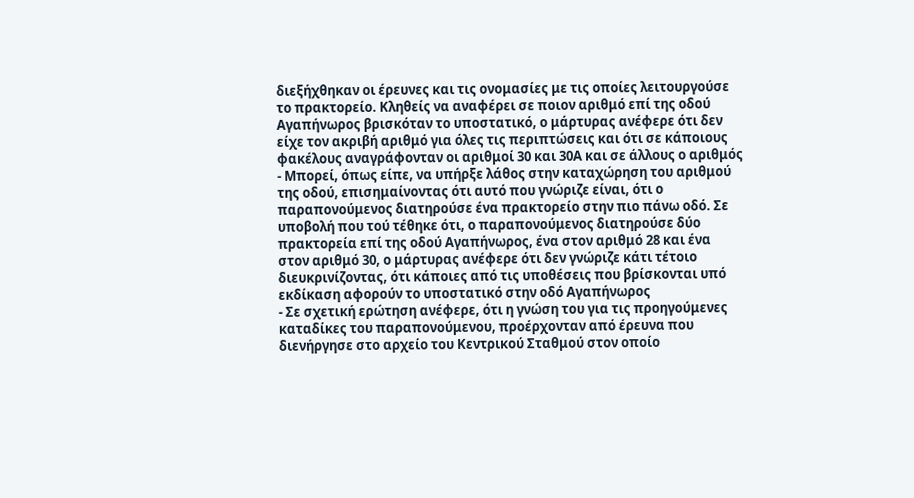διεξήχθηκαν οι έρευνες και τις ονομασίες με τις οποίες λειτουργούσε το πρακτορείο. Κληθείς να αναφέρει σε ποιον αριθμό επί της οδού Αγαπήνωρος βρισκόταν το υποστατικό, ο μάρτυρας ανέφερε ότι δεν είχε τον ακριβή αριθμό για όλες τις περιπτώσεις και ότι σε κάποιους φακέλους αναγράφονταν οι αριθμοί 30 και 30Α και σε άλλους ο αριθμός
- Μπορεί, όπως είπε, να υπήρξε λάθος στην καταχώρηση του αριθμού της οδού, επισημαίνοντας ότι αυτό που γνώριζε είναι, ότι ο παραπονούμενος διατηρούσε ένα πρακτορείο στην πιο πάνω οδό. Σε υποβολή που τού τέθηκε ότι, ο παραπονούμενος διατηρούσε δύο πρακτορεία επί της οδού Αγαπήνωρος, ένα στον αριθμό 28 και ένα στον αριθμό 30, ο μάρτυρας ανέφερε ότι δεν γνώριζε κάτι τέτοιο διευκρινίζοντας, ότι κάποιες από τις υποθέσεις που βρίσκονται υπό εκδίκαση αφορούν το υποστατικό στην οδό Αγαπήνωρος
- Σε σχετική ερώτηση ανέφερε, ότι η γνώση του για τις προηγούμενες καταδίκες του παραπονούμενου, προέρχονταν από έρευνα που διενήργησε στο αρχείο του Κεντρικού Σταθμού στον οποίο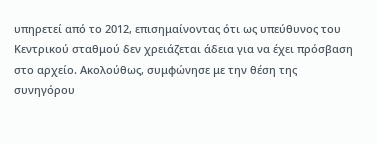υπηρετεί από το 2012, επισημαίνοντας ότι ως υπεύθυνος του Κεντρικού σταθμού δεν χρειάζεται άδεια για να έχει πρόσβαση στο αρχείο. Ακολούθως, συμφώνησε με την θέση της συνηγόρου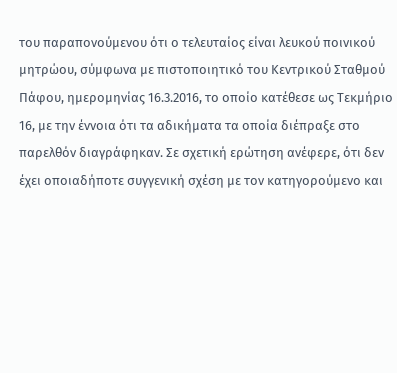του παραπονούμενου ότι ο τελευταίος είναι λευκού ποινικού μητρώου, σύμφωνα με πιστοποιητικό του Κεντρικού Σταθμού Πάφου, ημερομηνίας 16.3.2016, το οποίο κατέθεσε ως Τεκμήριο 16, με την έννοια ότι τα αδικήματα τα οποία διέπραξε στο παρελθόν διαγράφηκαν. Σε σχετική ερώτηση ανέφερε, ότι δεν έχει οποιαδήποτε συγγενική σχέση με τον κατηγορούμενο και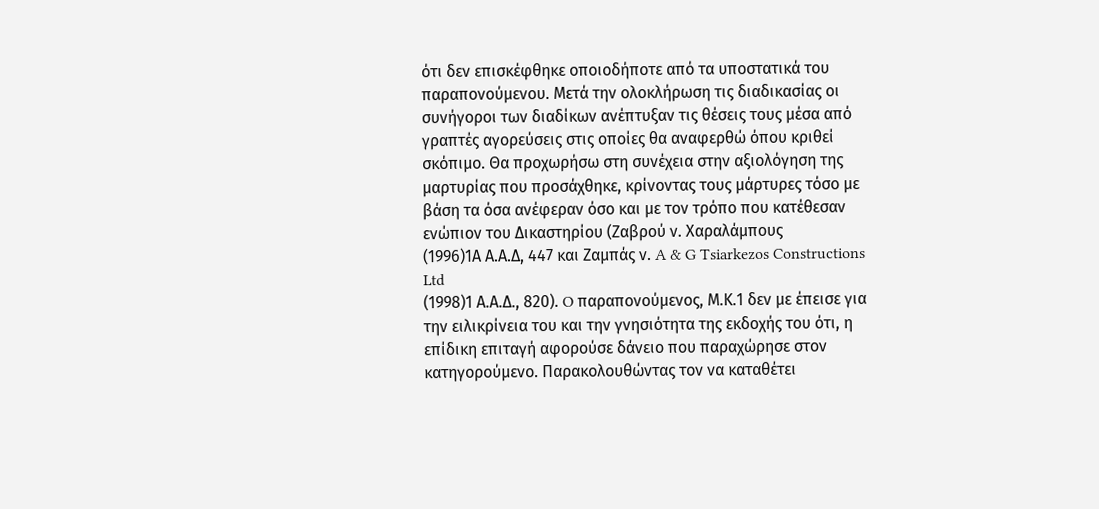ότι δεν επισκέφθηκε οποιοδήποτε από τα υποστατικά του παραπονούμενου. Μετά την ολοκλήρωση τις διαδικασίας οι συνήγοροι των διαδίκων ανέπτυξαν τις θέσεις τους μέσα από γραπτές αγορεύσεις στις οποίες θα αναφερθώ όπου κριθεί σκόπιμο. Θα προχωρήσω στη συνέχεια στην αξιολόγηση της μαρτυρίας που προσάχθηκε, κρίνοντας τους μάρτυρες τόσο με βάση τα όσα ανέφεραν όσο και με τον τρόπο που κατέθεσαν ενώπιον του Δικαστηρίου (Ζαβρού ν. Χαραλάμπους
(1996)1Α Α.Α.Δ, 447 και Ζαμπάς ν. A & G Tsiarkezos Constructions Ltd
(1998)1 Α.Α.Δ., 820). O παραπονούμενος, Μ.Κ.1 δεν με έπεισε για την ειλικρίνεια του και την γνησιότητα της εκδοχής του ότι, η επίδικη επιταγή αφορούσε δάνειο που παραχώρησε στον κατηγορούμενο. Παρακολουθώντας τον να καταθέτει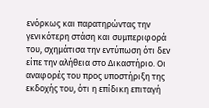ενόρκως και παρατηρώντας την γενικότερη στάση και συμπεριφορά του, σχημάτισα την εντύπωση ότι δεν είπε την αλήθεια στο Δικαστήριο. Οι αναφορές του προς υποστήριξη της εκδοχής του, ότι η επίδικη επιταγή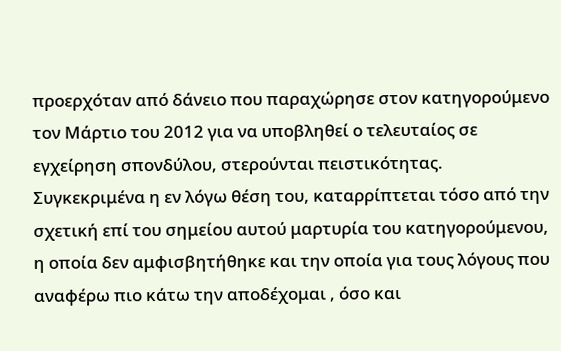προερχόταν από δάνειο που παραχώρησε στον κατηγορούμενο τον Μάρτιο του 2012 για να υποβληθεί ο τελευταίος σε εγχείρηση σπονδύλου, στερούνται πειστικότητας. Συγκεκριμένα η εν λόγω θέση του, καταρρίπτεται τόσο από την σχετική επί του σημείου αυτού μαρτυρία του κατηγορούμενου, η οποία δεν αμφισβητήθηκε και την οποία για τους λόγους που αναφέρω πιο κάτω την αποδέχομαι , όσο και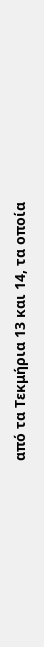από τα Τεκμήρια 13 και 14, τα οποία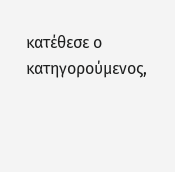κατέθεσε ο κατηγορούμενος,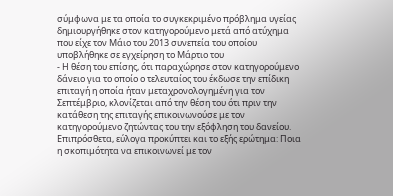σύμφωνα με τα οποία το συγκεκριμένο πρόβλημα υγείας δημιουργήθηκε στον κατηγορούμενο μετά από ατύχημα που είχε τον Μάιο του 2013 συνεπεία του οποίου υποβλήθηκε σε εγχείρηση το Μάρτιο του
- Η θέση του επίσης, ότι παραχώρησε στον κατηγορούμενο δάνειο για το οποίο ο τελευταίος του έκδωσε την επίδικη επιταγή η οποία ήταν μεταχρονολογημένη για τον Σεπτέμβριο, κλονίζεται από την θέση του ότι πριν την κατάθεση της επιταγής επικοινωνούσε με τον κατηγορούμενο ζητώντας του την εξόφληση του δανείου. Επιπρόσθετα, εύλογα προκύπτει και το εξής ερώτημα: Ποια η σκοπιμότητα να επικοινωνεί με τον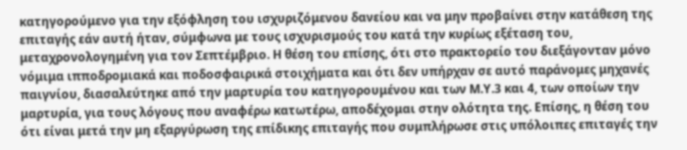κατηγορούμενο για την εξόφληση του ισχυριζόμενου δανείου και να μην προβαίνει στην κατάθεση της επιταγής εάν αυτή ήταν, σύμφωνα με τους ισχυρισμούς του κατά την κυρίως εξέταση του, μεταχρονολογημένη για τον Σεπτέμβριο. Η θέση του επίσης, ότι στο πρακτορείο του διεξάγονταν μόνο νόμιμα ιπποδρομιακά και ποδοσφαιρικά στοιχήματα και ότι δεν υπήρχαν σε αυτό παράνομες μηχανές παιγνίου, διασαλεύτηκε από την μαρτυρία του κατηγορουμένου και των Μ.Υ.3 και 4, των οποίων την μαρτυρία, για τους λόγους που αναφέρω κατωτέρω, αποδέχομαι στην ολότητα της. Επίσης, η θέση του ότι είναι μετά την μη εξαργύρωση της επίδικης επιταγής που συμπλήρωσε στις υπόλοιπες επιταγές την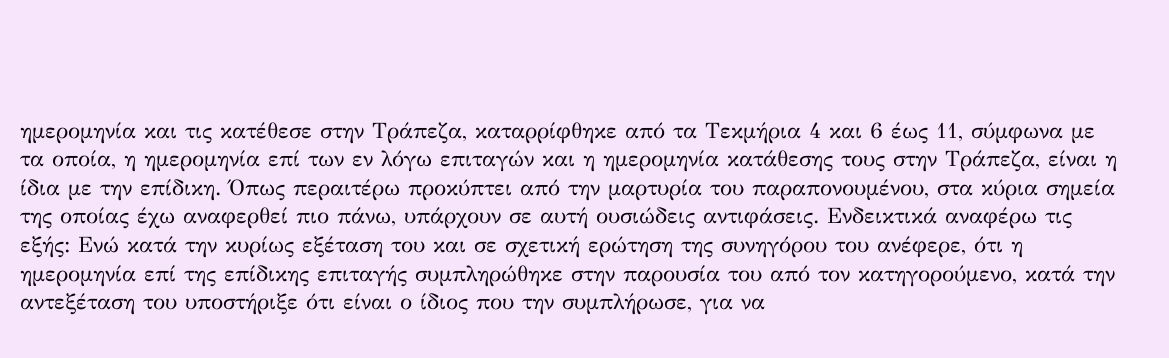ημερομηνία και τις κατέθεσε στην Τράπεζα, καταρρίφθηκε από τα Τεκμήρια 4 και 6 έως 11, σύμφωνα με τα οποία, η ημερομηνία επί των εν λόγω επιταγών και η ημερομηνία κατάθεσης τους στην Τράπεζα, είναι η ίδια με την επίδικη. Όπως περαιτέρω προκύπτει από την μαρτυρία του παραπονουμένου, στα κύρια σημεία της οποίας έχω αναφερθεί πιο πάνω, υπάρχουν σε αυτή ουσιώδεις αντιφάσεις. Ενδεικτικά αναφέρω τις εξής: Ενώ κατά την κυρίως εξέταση του και σε σχετική ερώτηση της συνηγόρου του ανέφερε, ότι η ημερομηνία επί της επίδικης επιταγής συμπληρώθηκε στην παρουσία του από τον κατηγορούμενο, κατά την αντεξέταση του υποστήριξε ότι είναι ο ίδιος που την συμπλήρωσε, για να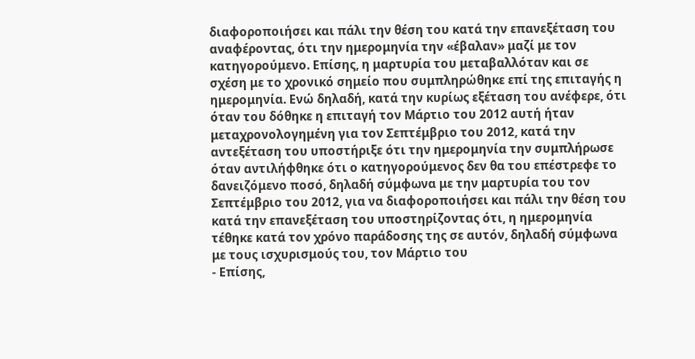διαφοροποιήσει και πάλι την θέση του κατά την επανεξέταση του αναφέροντας, ότι την ημερομηνία την «έβαλαν» μαζί με τον κατηγορούμενο. Επίσης, η μαρτυρία του μεταβαλλόταν και σε σχέση με το χρονικό σημείο που συμπληρώθηκε επί της επιταγής η ημερομηνία. Ενώ δηλαδή, κατά την κυρίως εξέταση του ανέφερε, ότι όταν του δόθηκε η επιταγή τον Μάρτιο του 2012 αυτή ήταν μεταχρονολογημένη για τον Σεπτέμβριο του 2012, κατά την αντεξέταση του υποστήριξε ότι την ημερομηνία την συμπλήρωσε όταν αντιλήφθηκε ότι ο κατηγορούμενος δεν θα του επέστρεφε το δανειζόμενο ποσό, δηλαδή σύμφωνα με την μαρτυρία του τον Σεπτέμβριο του 2012, για να διαφοροποιήσει και πάλι την θέση του κατά την επανεξέταση του υποστηρίζοντας ότι, η ημερομηνία τέθηκε κατά τον χρόνο παράδοσης της σε αυτόν, δηλαδή σύμφωνα με τους ισχυρισμούς του, τον Μάρτιο του
- Επίσης,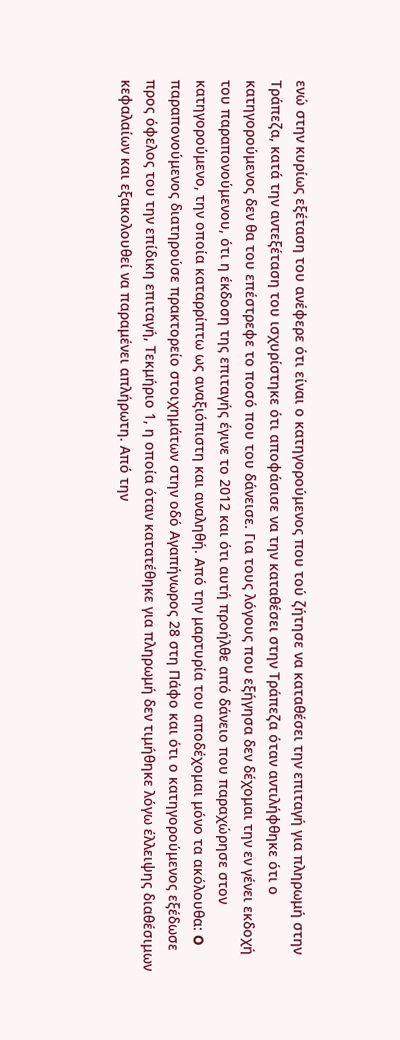ενώ στην κυρίως εξέταση του ανέφερε ότι είναι ο κατηγορούμενος που τού ζήτησε να καταθέσει την επιταγή για πληρωμή στην Τράπεζα, κατά την αντεξέταση του ισχυρίστηκε ότι αποφάσισε να την καταθέσει στην Τράπεζα όταν αντιλήφθηκε ότι ο κατηγορούμενος δεν θα του επέστρεφε το ποσό που του δάνεισε. Για τους λόγους που εξήγησα δεν δέχομαι την εν γένει εκδοχή του παραπονούμενου, ότι η έκδοση της επιταγής έγινε το 2012 και ότι αυτή προήλθε από δάνειο που παραχώρησε στον κατηγορούμενο, την οποία καταρρίπτω ως αναξιόπιστη και αναληθή. Από την μαρτυρία του αποδέχομαι μόνο τα ακόλουθα: O παραπονούμενος διατηρούσε πρακτορείο στοιχημάτων στην οδό Αγαπήνωρος 28 στη Πάφο και ότι ο κατηγορούμενος εξέδωσε προς όφελος του την επίδικη επιταγή, Τεκμήριο 1, η οποία όταν κατατέθηκε για πληρωμή δεν τιμήθηκε λόγω έλλειψης διαθέσιμων κεφαλαίων και εξακολουθεί να παραμένει απλήρωτη. Από την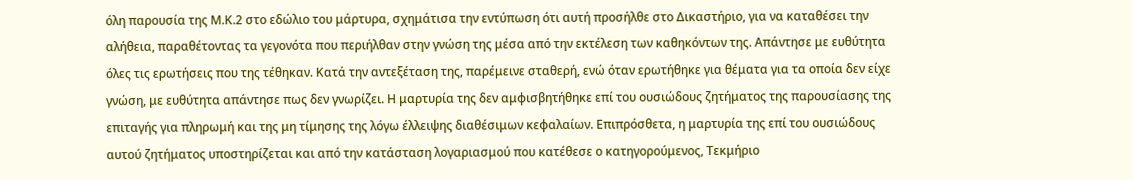όλη παρουσία της Μ.Κ.2 στο εδώλιο του μάρτυρα, σχημάτισα την εντύπωση ότι αυτή προσήλθε στο Δικαστήριο, για να καταθέσει την αλήθεια, παραθέτοντας τα γεγονότα που περιήλθαν στην γνώση της μέσα από την εκτέλεση των καθηκόντων της. Απάντησε με ευθύτητα όλες τις ερωτήσεις που της τέθηκαν. Κατά την αντεξέταση της, παρέμεινε σταθερή, ενώ όταν ερωτήθηκε για θέματα για τα οποία δεν είχε γνώση, με ευθύτητα απάντησε πως δεν γνωρίζει. Η μαρτυρία της δεν αμφισβητήθηκε επί του ουσιώδους ζητήματος της παρουσίασης της επιταγής για πληρωμή και της μη τίμησης της λόγω έλλειψης διαθέσιμων κεφαλαίων. Επιπρόσθετα, η μαρτυρία της επί του ουσιώδους αυτού ζητήματος υποστηρίζεται και από την κατάσταση λογαριασμού που κατέθεσε ο κατηγορούμενος, Τεκμήριο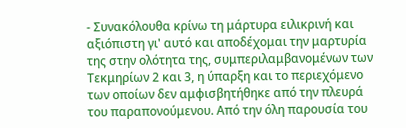- Συνακόλουθα κρίνω τη μάρτυρα ειλικρινή και αξιόπιστη γι' αυτό και αποδέχομαι την μαρτυρία της στην ολότητα της, συμπεριλαμβανομένων των Τεκμηρίων 2 και 3, η ύπαρξη και το περιεχόμενο των οποίων δεν αμφισβητήθηκε από την πλευρά του παραπονούμενου. Από την όλη παρουσία του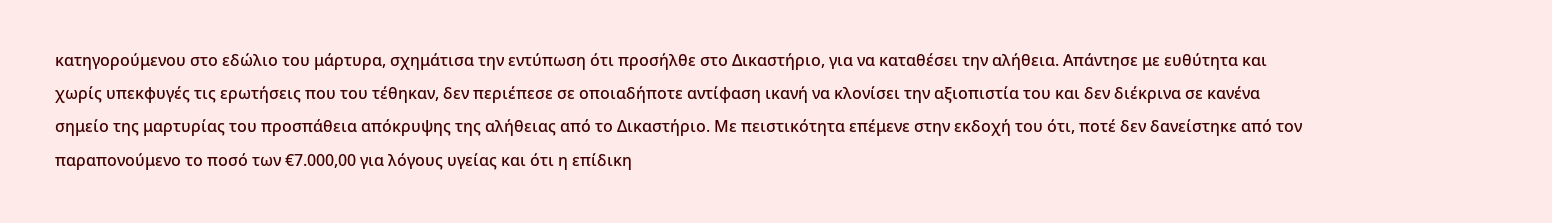κατηγορούμενου στο εδώλιο του μάρτυρα, σχημάτισα την εντύπωση ότι προσήλθε στο Δικαστήριο, για να καταθέσει την αλήθεια. Απάντησε με ευθύτητα και χωρίς υπεκφυγές τις ερωτήσεις που του τέθηκαν, δεν περιέπεσε σε οποιαδήποτε αντίφαση ικανή να κλονίσει την αξιοπιστία του και δεν διέκρινα σε κανένα σημείο της μαρτυρίας του προσπάθεια απόκρυψης της αλήθειας από το Δικαστήριο. Με πειστικότητα επέμενε στην εκδοχή του ότι, ποτέ δεν δανείστηκε από τον παραπονούμενο το ποσό των €7.000,00 για λόγους υγείας και ότι η επίδικη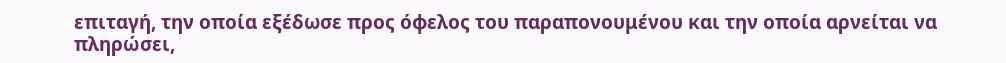επιταγή, την οποία εξέδωσε προς όφελος του παραπονουμένου και την οποία αρνείται να πληρώσει,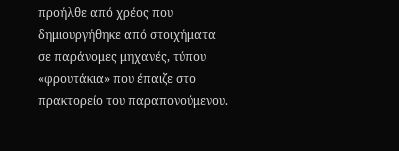προήλθε από χρέος που δημιουργήθηκε από στοιχήματα σε παράνομες μηχανές, τύπου «φρουτάκια» που έπαιζε στο πρακτορείο του παραπονούμενου.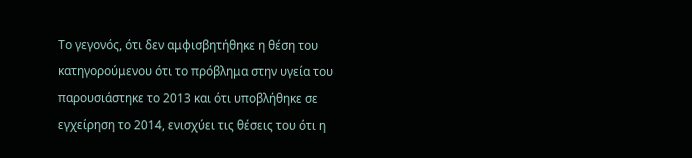Το γεγονός, ότι δεν αμφισβητήθηκε η θέση του κατηγορούμενου ότι το πρόβλημα στην υγεία του παρουσιάστηκε το 2013 και ότι υποβλήθηκε σε εγχείρηση το 2014, ενισχύει τις θέσεις του ότι η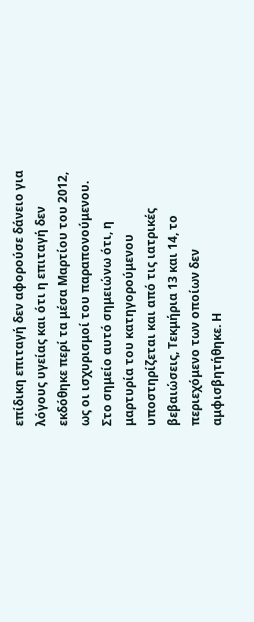επίδικη επιταγή δεν αφορούσε δάνειο για λόγους υγείας και ότι η επιταγή δεν εκδόθηκε περί τα μέσα Μαρτίου του 2012, ως οι ισχυρισμοί του παραπονούμενου. Στο σημείο αυτό σημειώνω ότι, η μαρτυρία του κατηγορούμενου υποστηρίζεται και από τις ιατρικές βεβαιώσεις, Τεκμήρια 13 και 14, το περιεχόμενο των οποίων δεν αμφισβητήθηκε. Η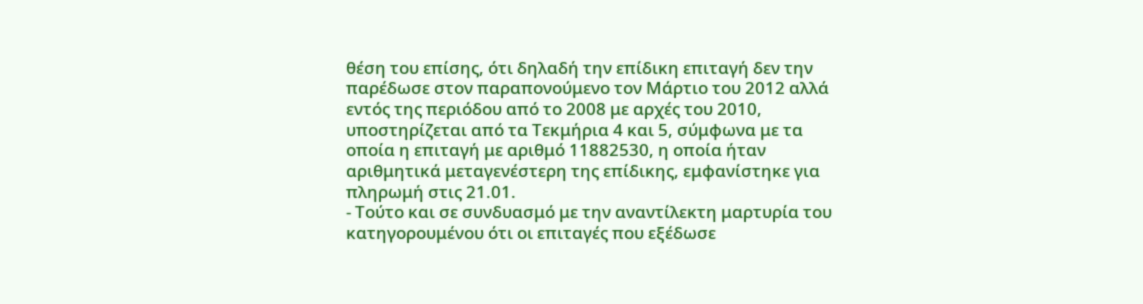θέση του επίσης, ότι δηλαδή την επίδικη επιταγή δεν την παρέδωσε στον παραπονούμενο τον Μάρτιο του 2012 αλλά εντός της περιόδου από το 2008 με αρχές του 2010, υποστηρίζεται από τα Τεκμήρια 4 και 5, σύμφωνα με τα οποία η επιταγή με αριθμό 11882530, η οποία ήταν αριθμητικά μεταγενέστερη της επίδικης, εμφανίστηκε για πληρωμή στις 21.01.
- Τούτο και σε συνδυασμό με την αναντίλεκτη μαρτυρία του κατηγορουμένου ότι οι επιταγές που εξέδωσε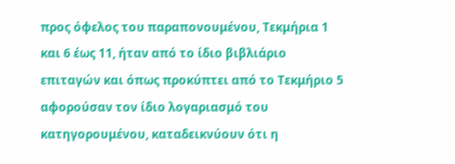προς όφελος του παραπονουμένου, Τεκμήρια 1 και 6 έως 11, ήταν από το ίδιο βιβλιάριο επιταγών και όπως προκύπτει από το Τεκμήριο 5 αφορούσαν τον ίδιο λογαριασμό του κατηγορουμένου, καταδεικνύουν ότι η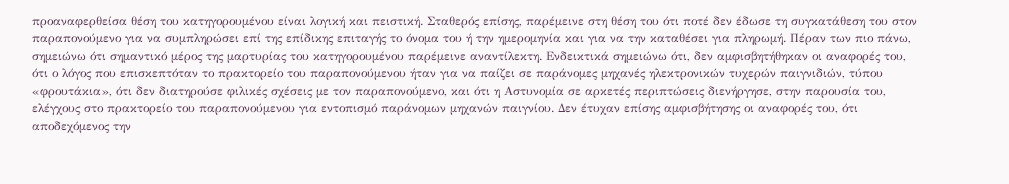προαναφερθείσα θέση του κατηγορουμένου είναι λογική και πειστική. Σταθερός επίσης, παρέμεινε στη θέση του ότι ποτέ δεν έδωσε τη συγκατάθεση του στον παραπονούμενο για να συμπληρώσει επί της επίδικης επιταγής το όνομα του ή την ημερομηνία και για να την καταθέσει για πληρωμή. Πέραν των πιο πάνω, σημειώνω ότι σημαντικό μέρος της μαρτυρίας του κατηγορουμένου παρέμεινε αναντίλεκτη. Ενδεικτικά σημειώνω ότι, δεν αμφισβητήθηκαν οι αναφορές του, ότι ο λόγος που επισκεπτόταν το πρακτορείο του παραπονούμενου ήταν για να παίζει σε παράνομες μηχανές ηλεκτρονικών τυχερών παιγνιδιών, τύπου «φρουτάκια», ότι δεν διατηρούσε φιλικές σχέσεις με τον παραπονούμενο, και ότι η Αστυνομία σε αρκετές περιπτώσεις διενήργησε, στην παρουσία του, ελέγχους στο πρακτορείο του παραπονούμενου για εντοπισμό παράνομων μηχανών παιγνίου. Δεν έτυχαν επίσης αμφισβήτησης οι αναφορές του, ότι αποδεχόμενος την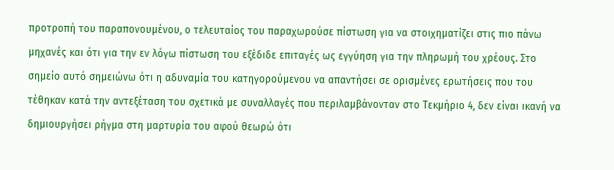προτροπή του παραπονουμένου, ο τελευταίος του παραχωρούσε πίστωση για να στοιχηματίζει στις πιο πάνω μηχανές και ότι για την εν λόγω πίστωση του εξέδιδε επιταγές ως εγγύηση για την πληρωμή του χρέους. Στο σημείο αυτό σημειώνω ότι η αδυναμία του κατηγορούμενου να απαντήσει σε ορισμένες ερωτήσεις που του τέθηκαν κατά την αντεξέταση του σχετικά με συναλλαγές που περιλαμβάνονταν στο Τεκμήριο 4, δεν είναι ικανή να δημιουργήσει ρήγμα στη μαρτυρία του αφού θεωρώ ότι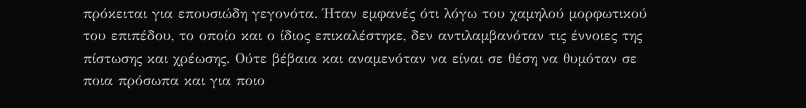πρόκειται για επουσιώδη γεγονότα. Ήταν εμφανές ότι λόγω του χαμηλού μορφωτικού του επιπέδου, το οποίο και ο ίδιος επικαλέστηκε, δεν αντιλαμβανόταν τις έννοιες της πίστωσης και χρέωσης. Ούτε βέβαια και αναμενόταν να είναι σε θέση να θυμόταν σε ποια πρόσωπα και για ποιο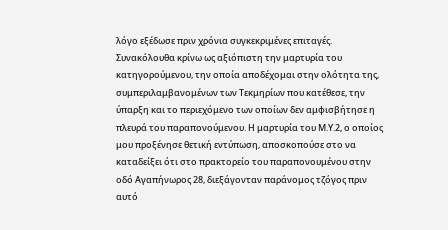λόγο εξέδωσε πριν χρόνια συγκεκριμένες επιταγές. Συνακόλουθα κρίνω ως αξιόπιστη την μαρτυρία του κατηγορούμενου, την οποία αποδέχομαι στην ολότητα της, συμπεριλαμβανομένων των Τεκμηρίων που κατέθεσε, την ύπαρξη και το περιεχόμενο των οποίων δεν αμφισβήτησε η πλευρά του παραπονούμενου. Η μαρτυρία του Μ.Υ.2, ο οποίος μου προξένησε θετική εντύπωση, αποσκοπούσε στο να καταδείξει ότι στο πρακτορείο του παραπονουμένου στην οδό Αγαπήνωρος 28, διεξάγονταν παράνομος τζόγος πριν αυτό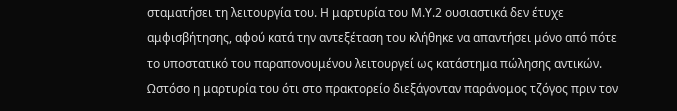σταματήσει τη λειτουργία του. Η μαρτυρία του Μ.Υ.2 ουσιαστικά δεν έτυχε αμφισβήτησης, αφού κατά την αντεξέταση του κλήθηκε να απαντήσει μόνο από πότε το υποστατικό του παραπονουμένου λειτουργεί ως κατάστημα πώλησης αντικών. Ωστόσο η μαρτυρία του ότι στο πρακτορείο διεξάγονταν παράνομος τζόγος πριν τον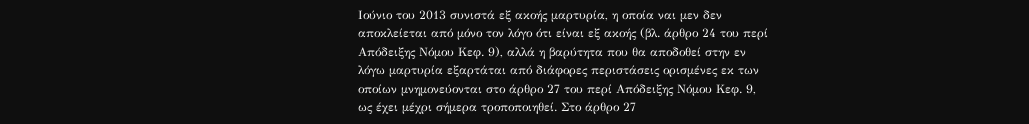Ιούνιο του 2013 συνιστά εξ ακοής μαρτυρία, η οποία ναι μεν δεν αποκλείεται από μόνο τον λόγο ότι είναι εξ ακοής (βλ. άρθρο 24 του περί Απόδειξης Νόμου Κεφ. 9), αλλά η βαρύτητα που θα αποδοθεί στην εν λόγω μαρτυρία εξαρτάται από διάφορες περιστάσεις ορισμένες εκ των οποίων μνημονεύονται στο άρθρο 27 του περί Απόδειξης Νόμου Κεφ. 9, ως έχει μέχρι σήμερα τροποποιηθεί. Στο άρθρο 27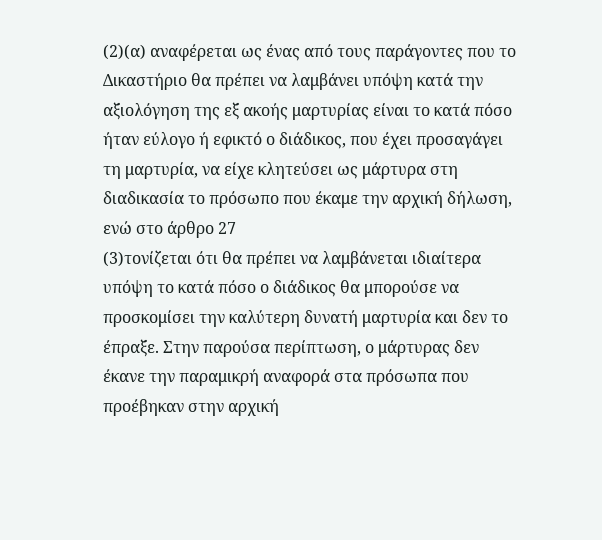(2)(α) αναφέρεται ως ένας από τους παράγοντες που το Δικαστήριο θα πρέπει να λαμβάνει υπόψη κατά την αξιολόγηση της εξ ακοής μαρτυρίας είναι το κατά πόσο ήταν εύλογο ή εφικτό ο διάδικος, που έχει προσαγάγει τη μαρτυρία, να είχε κλητεύσει ως μάρτυρα στη διαδικασία το πρόσωπο που έκαμε την αρχική δήλωση, ενώ στο άρθρο 27
(3)τονίζεται ότι θα πρέπει να λαμβάνεται ιδιαίτερα υπόψη το κατά πόσο ο διάδικος θα μπορούσε να προσκομίσει την καλύτερη δυνατή μαρτυρία και δεν το έπραξε. Στην παρούσα περίπτωση, ο μάρτυρας δεν έκανε την παραμικρή αναφορά στα πρόσωπα που προέβηκαν στην αρχική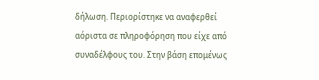δήλωση. Περιορίστηκε να αναφερθεί αόριστα σε πληροφόρηση που είχε από συναδέλφους του. Στην βάση επομένως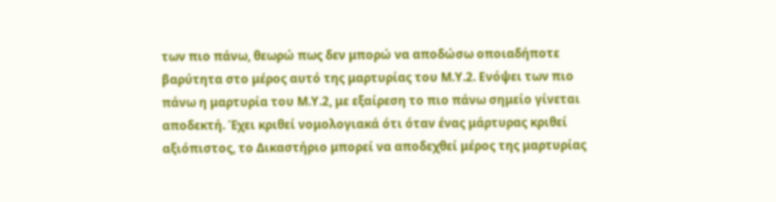των πιο πάνω, θεωρώ πως δεν μπορώ να αποδώσω οποιαδήποτε βαρύτητα στο μέρος αυτό της μαρτυρίας του Μ.Υ.2. Ενόψει των πιο πάνω η μαρτυρία του Μ.Υ.2, με εξαίρεση το πιο πάνω σημείο γίνεται αποδεκτή. Έχει κριθεί νομολογιακά ότι όταν ένας μάρτυρας κριθεί αξιόπιστος, το Δικαστήριο μπορεί να αποδεχθεί μέρος της μαρτυρίας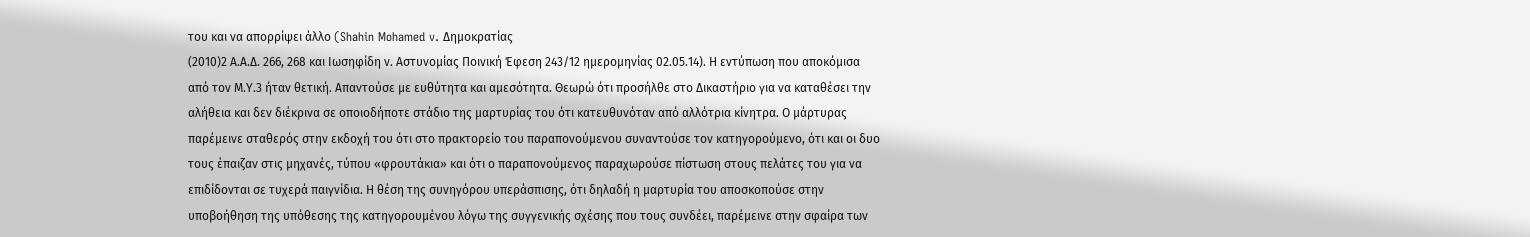του και να απορρίψει άλλο (Shahin Mohamed v. Δημοκρατίας
(2010)2 Α.Α.Δ. 266, 268 και Ιωσηφίδη ν. Αστυνομίας Ποινική Έφεση 243/12 ημερομηνίας 02.05.14). Η εντύπωση που αποκόμισα από τον Μ.Υ.3 ήταν θετική. Απαντούσε με ευθύτητα και αμεσότητα. Θεωρώ ότι προσήλθε στο Δικαστήριο για να καταθέσει την αλήθεια και δεν διέκρινα σε οποιοδήποτε στάδιο της μαρτυρίας του ότι κατευθυνόταν από αλλότρια κίνητρα. Ο μάρτυρας παρέμεινε σταθερός στην εκδοχή του ότι στο πρακτορείο του παραπονούμενου συναντούσε τον κατηγορούμενο, ότι και οι δυο τους έπαιζαν στις μηχανές, τύπου «φρουτάκια» και ότι ο παραπονούμενος παραχωρούσε πίστωση στους πελάτες του για να επιδίδονται σε τυχερά παιγνίδια. Η θέση της συνηγόρου υπεράσπισης, ότι δηλαδή η μαρτυρία του αποσκοπούσε στην υποβοήθηση της υπόθεσης της κατηγορουμένου λόγω της συγγενικής σχέσης που τους συνδέει, παρέμεινε στην σφαίρα των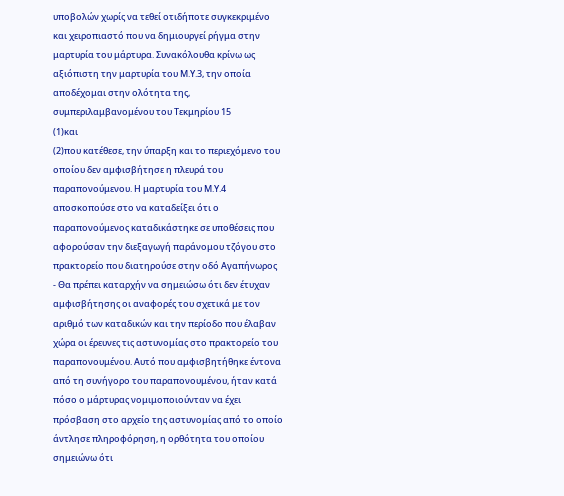υποβολών χωρίς να τεθεί οτιδήποτε συγκεκριμένο και χειροπιαστό που να δημιουργεί ρήγμα στην μαρτυρία του μάρτυρα. Συνακόλουθα κρίνω ως αξιόπιστη την μαρτυρία του Μ.Υ.3, την οποία αποδέχομαι στην ολότητα της, συμπεριλαμβανομένου του Τεκμηρίου 15
(1)και
(2)που κατέθεσε, την ύπαρξη και το περιεχόμενο του οποίου δεν αμφισβήτησε η πλευρά του παραπονούμενου. Η μαρτυρία του Μ.Υ.4 αποσκοπούσε στο να καταδείξει ότι ο παραπονούμενος καταδικάστηκε σε υποθέσεις που αφορούσαν την διεξαγωγή παράνομου τζόγου στο πρακτορείο που διατηρούσε στην οδό Αγαπήνωρος
- Θα πρέπει καταρχήν να σημειώσω ότι δεν έτυχαν αμφισβήτησης οι αναφορές του σχετικά με τον αριθμό των καταδικών και την περίοδο που έλαβαν χώρα οι έρευνες τις αστυνομίας στο πρακτορείο του παραπονουμένου. Αυτό που αμφισβητήθηκε έντονα από τη συνήγορο του παραπονουμένου, ήταν κατά πόσο ο μάρτυρας νομιμοποιούνταν να έχει πρόσβαση στο αρχείο της αστυνομίας από το οποίο άντλησε πληροφόρηση, η ορθότητα του οποίου σημειώνω ότι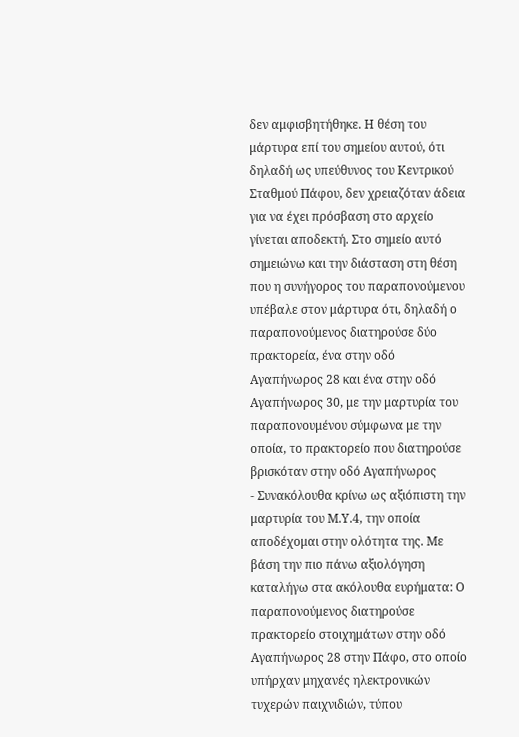δεν αμφισβητήθηκε. Η θέση του μάρτυρα επί του σημείου αυτού, ότι δηλαδή ως υπεύθυνος του Κεντρικού Σταθμού Πάφου, δεν χρειαζόταν άδεια για να έχει πρόσβαση στο αρχείο γίνεται αποδεκτή. Στο σημείο αυτό σημειώνω και την διάσταση στη θέση που η συνήγορος του παραπονούμενου υπέβαλε στον μάρτυρα ότι, δηλαδή ο παραπονούμενος διατηρούσε δύο πρακτορεία, ένα στην οδό Αγαπήνωρος 28 και ένα στην οδό Αγαπήνωρος 30, με την μαρτυρία του παραπονουμένου σύμφωνα με την οποία, το πρακτορείο που διατηρούσε βρισκόταν στην οδό Αγαπήνωρος
- Συνακόλουθα κρίνω ως αξιόπιστη την μαρτυρία του Μ.Υ.4, την οποία αποδέχομαι στην ολότητα της. Με βάση την πιο πάνω αξιολόγηση καταλήγω στα ακόλουθα ευρήματα: Ο παραπονούμενος διατηρούσε πρακτορείο στοιχημάτων στην οδό Αγαπήνωρος 28 στην Πάφο, στο οποίο υπήρχαν μηχανές ηλεκτρονικών τυχερών παιχνιδιών, τύπου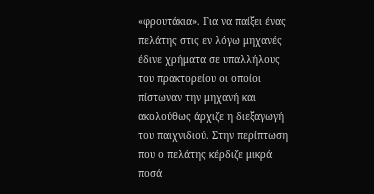«φρουτάκια». Για να παίξει ένας πελάτης στις εν λόγω μηχανές έδινε χρήματα σε υπαλλήλους του πρακτορείου οι οποίοι πίστωναν την μηχανή και ακολούθως άρχιζε η διεξαγωγή του παιχνιδιού. Στην περίπτωση που ο πελάτης κέρδιζε μικρά ποσά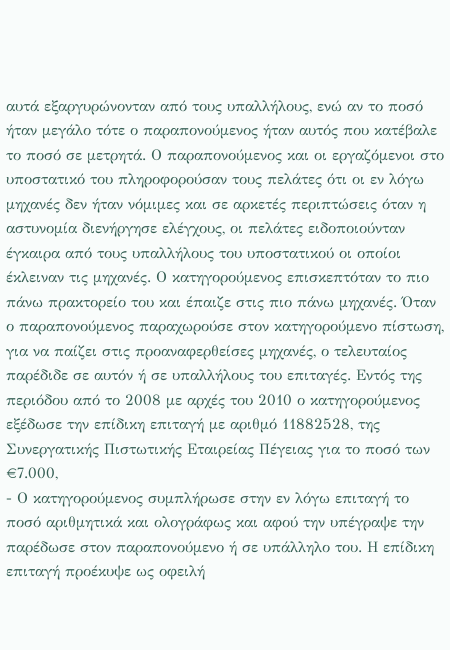αυτά εξαργυρώνονταν από τους υπαλλήλους, ενώ αν το ποσό ήταν μεγάλο τότε ο παραπονούμενος ήταν αυτός που κατέβαλε το ποσό σε μετρητά. Ο παραπονούμενος και οι εργαζόμενοι στο υποστατικό του πληροφορούσαν τους πελάτες ότι οι εν λόγω μηχανές δεν ήταν νόμιμες και σε αρκετές περιπτώσεις όταν η αστυνομία διενήργησε ελέγχους, οι πελάτες ειδοποιούνταν έγκαιρα από τους υπαλλήλους του υποστατικού οι οποίοι έκλειναν τις μηχανές. Ο κατηγορούμενος επισκεπτόταν το πιο πάνω πρακτορείο του και έπαιζε στις πιο πάνω μηχανές. Όταν ο παραπονούμενος παραχωρούσε στον κατηγορούμενο πίστωση, για να παίζει στις προαναφερθείσες μηχανές, ο τελευταίος παρέδιδε σε αυτόν ή σε υπαλλήλους του επιταγές. Εντός της περιόδου από το 2008 με αρχές του 2010 ο κατηγορούμενος εξέδωσε την επίδικη επιταγή με αριθμό 11882528, της Συνεργατικής Πιστωτικής Εταιρείας Πέγειας για το ποσό των €7.000,
- Ο κατηγορούμενος συμπλήρωσε στην εν λόγω επιταγή το ποσό αριθμητικά και ολογράφως και αφού την υπέγραψε την παρέδωσε στον παραπονούμενο ή σε υπάλληλο του. Η επίδικη επιταγή προέκυψε ως οφειλή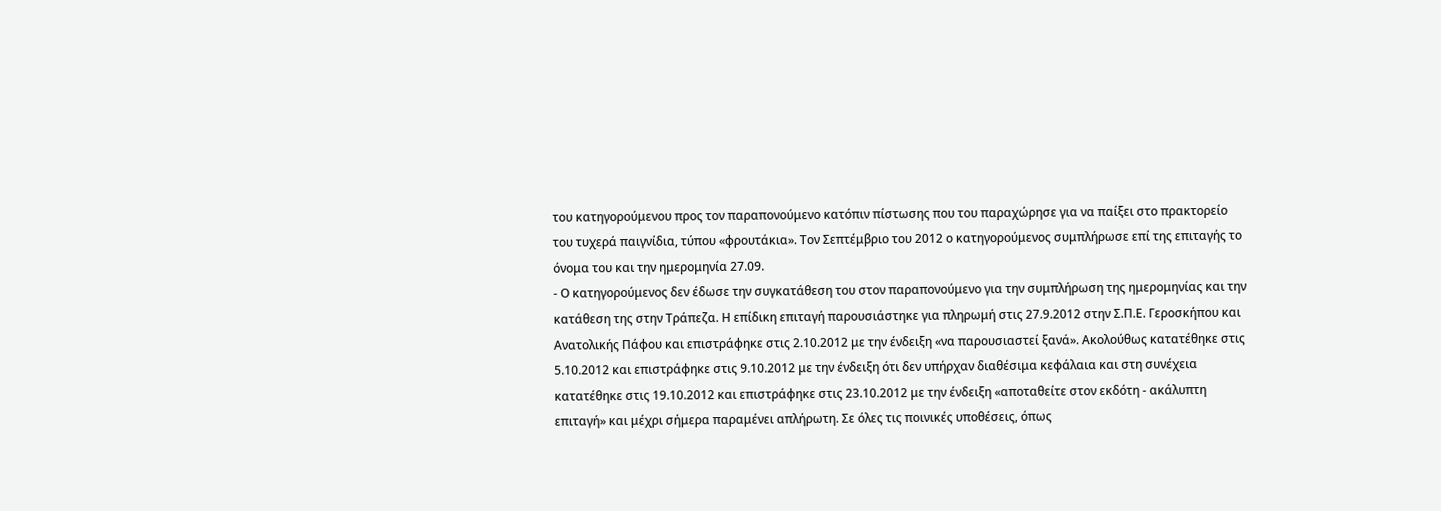του κατηγορούμενου προς τον παραπονούμενο κατόπιν πίστωσης που του παραχώρησε για να παίξει στο πρακτορείο του τυχερά παιγνίδια, τύπου «φρουτάκια». Τον Σεπτέμβριο του 2012 ο κατηγορούμενος συμπλήρωσε επί της επιταγής το όνομα του και την ημερομηνία 27.09.
- Ο κατηγορούμενος δεν έδωσε την συγκατάθεση του στον παραπονούμενο για την συμπλήρωση της ημερομηνίας και την κατάθεση της στην Τράπεζα. Η επίδικη επιταγή παρουσιάστηκε για πληρωμή στις 27.9.2012 στην Σ.Π.Ε. Γεροσκήπου και Ανατολικής Πάφου και επιστράφηκε στις 2.10.2012 με την ένδειξη «να παρουσιαστεί ξανά». Ακολούθως κατατέθηκε στις 5.10.2012 και επιστράφηκε στις 9.10.2012 με την ένδειξη ότι δεν υπήρχαν διαθέσιμα κεφάλαια και στη συνέχεια κατατέθηκε στις 19.10.2012 και επιστράφηκε στις 23.10.2012 με την ένδειξη «αποταθείτε στον εκδότη - ακάλυπτη επιταγή» και μέχρι σήμερα παραμένει απλήρωτη. Σε όλες τις ποινικές υποθέσεις, όπως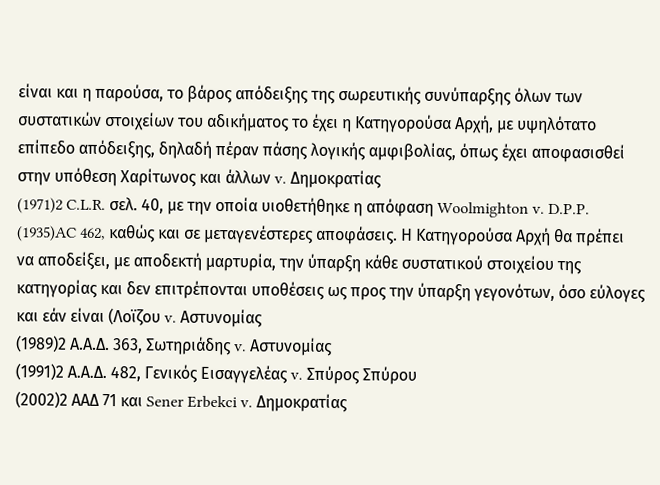είναι και η παρούσα, το βάρος απόδειξης της σωρευτικής συνύπαρξης όλων των συστατικών στοιχείων του αδικήματος το έχει η Κατηγορούσα Αρχή, με υψηλότατο επίπεδο απόδειξης, δηλαδή πέραν πάσης λογικής αμφιβολίας, όπως έχει αποφασισθεί στην υπόθεση Χαρίτωνος και άλλων v. Δημοκρατίας
(1971)2 C.L.R. σελ. 40, με την οποία υιοθετήθηκε η απόφαση Woolmighton v. D.P.P.
(1935)AC 462, καθώς και σε μεταγενέστερες αποφάσεις. Η Κατηγορούσα Αρχή θα πρέπει να αποδείξει, με αποδεκτή μαρτυρία, την ύπαρξη κάθε συστατικού στοιχείου της κατηγορίας και δεν επιτρέπονται υποθέσεις ως προς την ύπαρξη γεγονότων, όσο εύλογες και εάν είναι (Λοϊζου v. Αστυνομίας
(1989)2 Α.Α.Δ. 363, Σωτηριάδης v. Αστυνομίας
(1991)2 Α.Α.Δ. 482, Γενικός Εισαγγελέας v. Σπύρος Σπύρου
(2002)2 ΑΑΔ 71 και Sener Erbekci v. Δημοκρατίας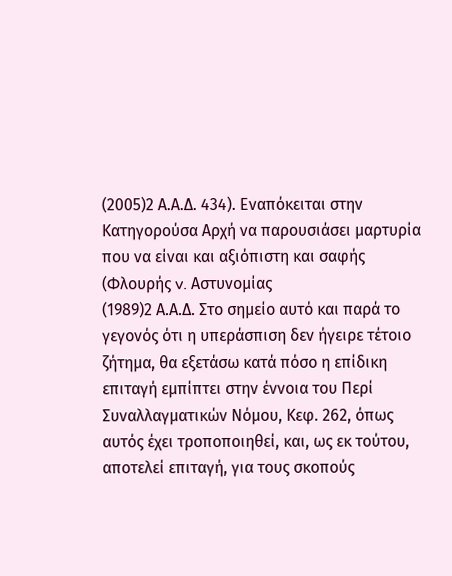(2005)2 Α.Α.Δ. 434). Εναπόκειται στην Κατηγορούσα Αρχή να παρουσιάσει μαρτυρία που να είναι και αξιόπιστη και σαφής (Φλουρής v. Αστυνομίας
(1989)2 Α.Α.Δ. Στο σημείο αυτό και παρά το γεγονός ότι η υπεράσπιση δεν ήγειρε τέτοιο ζήτημα, θα εξετάσω κατά πόσο η επίδικη επιταγή εμπίπτει στην έννοια του Περί Συναλλαγματικών Νόμου, Κεφ. 262, όπως αυτός έχει τροποποιηθεί, και, ως εκ τούτου, αποτελεί επιταγή, για τους σκοπούς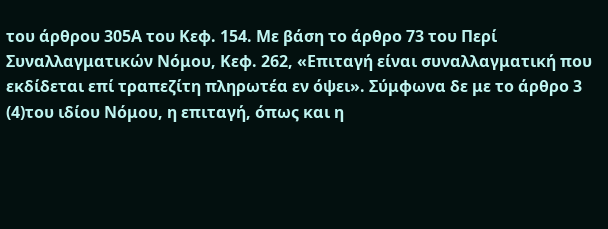του άρθρου 305Α του Κεφ. 154. Με βάση το άρθρο 73 του Περί Συναλλαγματικών Νόμου, Κεφ. 262, «Επιταγή είναι συναλλαγματική που εκδίδεται επί τραπεζίτη πληρωτέα εν όψει». Σύμφωνα δε με το άρθρο 3
(4)του ιδίου Νόμου, η επιταγή, όπως και η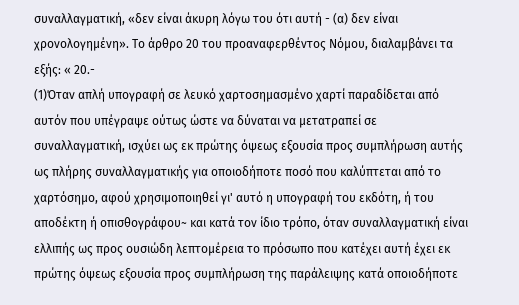συναλλαγματική, «δεν είναι άκυρη λόγω του ότι αυτή - (α) δεν είναι χρονολογημένη». Το άρθρο 20 του προαναφερθέντος Νόμου, διαλαμβάνει τα εξής: « 20.-
(1)Όταν απλή υπογραφή σε λευκό χαρτοσημασμένο χαρτί παραδίδεται από αυτόν που υπέγραψε ούτως ώστε να δύναται να μετατραπεί σε συναλλαγματική, ισχύει ως εκ πρώτης όψεως εξουσία προς συμπλήρωση αυτής ως πλήρης συναλλαγματικής για οποιοδήποτε ποσό που καλύπτεται από το χαρτόσημο, αφού χρησιμοποιηθεί γι' αυτό η υπογραφή του εκδότη, ή του αποδέκτη ή οπισθογράφου~ και κατά τον ίδιο τρόπο, όταν συναλλαγματική είναι ελλιπής ως προς ουσιώδη λεπτομέρεια το πρόσωπο που κατέχει αυτή έχει εκ πρώτης όψεως εξουσία προς συμπλήρωση της παράλειψης κατά οποιοδήποτε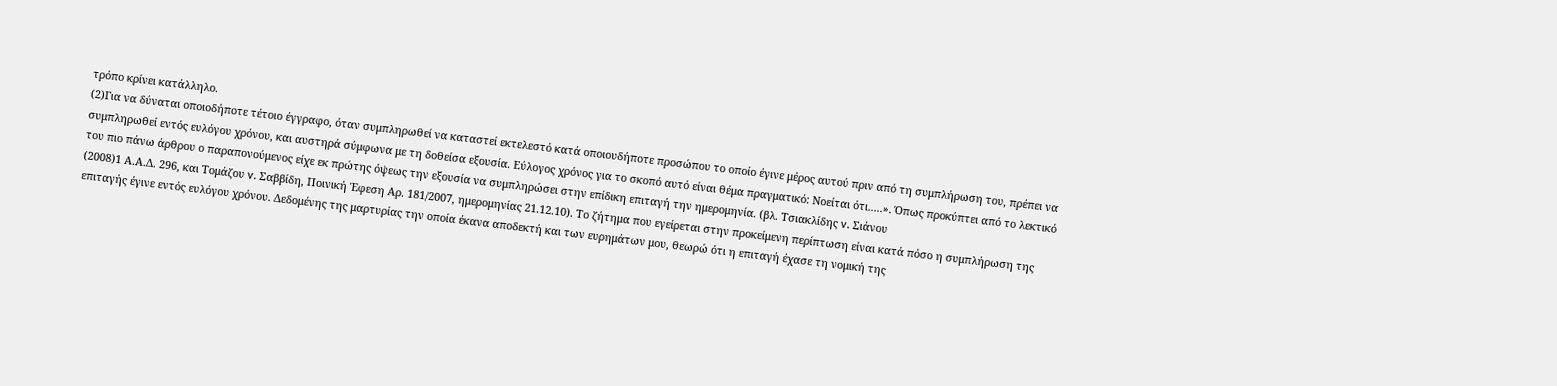τρόπο κρίνει κατάλληλο.
(2)Για να δύναται οποιοδήποτε τέτοιο έγγραφο, όταν συμπληρωθεί να καταστεί εκτελεστό κατά οποιουδήποτε προσώπου το οποίο έγινε μέρος αυτού πριν από τη συμπλήρωση του, πρέπει να συμπληρωθεί εντός ευλόγου χρόνου, και αυστηρά σύμφωνα με τη δοθείσα εξουσία. Εύλογος χρόνος για το σκοπό αυτό είναι θέμα πραγματικό: Νοείται ότι.....». Όπως προκύπτει από το λεκτικό του πιο πάνω άρθρου ο παραπονούμενος είχε εκ πρώτης όψεως την εξουσία να συμπληρώσει στην επίδικη επιταγή την ημερομηνία. (βλ. Τσιακλίδης v. Σιάνου
(2008)1 Α.Α.Δ. 296, και Τομάζου v. Σαββίδη, Ποινική Έφεση Αρ. 181/2007, ημερομηνίας 21.12.10). Το ζήτημα που εγείρεται στην προκείμενη περίπτωση είναι κατά πόσο η συμπλήρωση της επιταγής έγινε εντός ευλόγου χρόνου. Δεδομένης της μαρτυρίας την οποία έκανα αποδεκτή και των ευρημάτων μου, θεωρώ ότι η επιταγή έχασε τη νομική της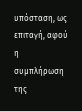υπόσταση, ως επιταγή, αφού η συμπλήρωση της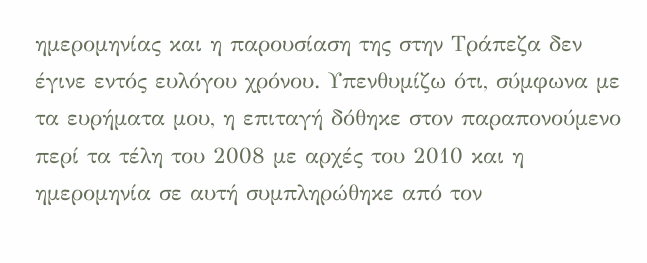ημερομηνίας και η παρουσίαση της στην Τράπεζα δεν έγινε εντός ευλόγου χρόνου. Υπενθυμίζω ότι, σύμφωνα με τα ευρήματα μου, η επιταγή δόθηκε στον παραπονούμενο περί τα τέλη του 2008 με αρχές του 2010 και η ημερομηνία σε αυτή συμπληρώθηκε από τον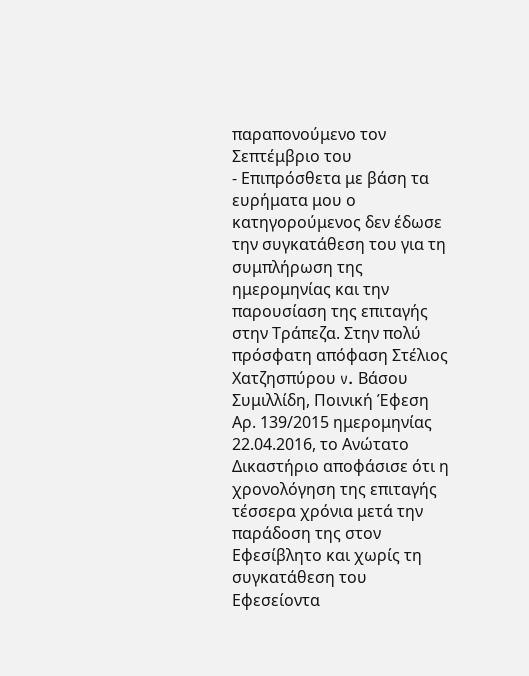παραπονούμενο τον Σεπτέμβριο του
- Επιπρόσθετα με βάση τα ευρήματα μου ο κατηγορούμενος δεν έδωσε την συγκατάθεση του για τη συμπλήρωση της ημερομηνίας και την παρουσίαση της επιταγής στην Τράπεζα. Στην πολύ πρόσφατη απόφαση Στέλιος Χατζησπύρου v. Βάσου Συμιλλίδη, Ποινική Έφεση Αρ. 139/2015 ημερομηνίας 22.04.2016, το Ανώτατο Δικαστήριο αποφάσισε ότι η χρονολόγηση της επιταγής τέσσερα χρόνια μετά την παράδοση της στον Εφεσίβλητο και χωρίς τη συγκατάθεση του Εφεσείοντα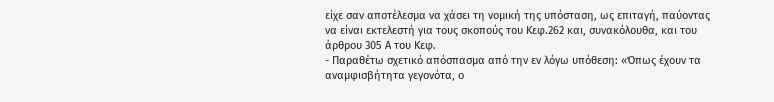είχε σαν αποτέλεσμα να χάσει τη νομική της υπόσταση, ως επιταγή, παύοντας να είναι εκτελεστή για τους σκοπούς του Κεφ.262 και, συνακόλουθα, και του άρθρου 305 Α του Κεφ.
- Παραθέτω σχετικό απόσπασμα από την εν λόγω υπόθεση: «Όπως έχουν τα αναμφισβήτητα γεγονότα, ο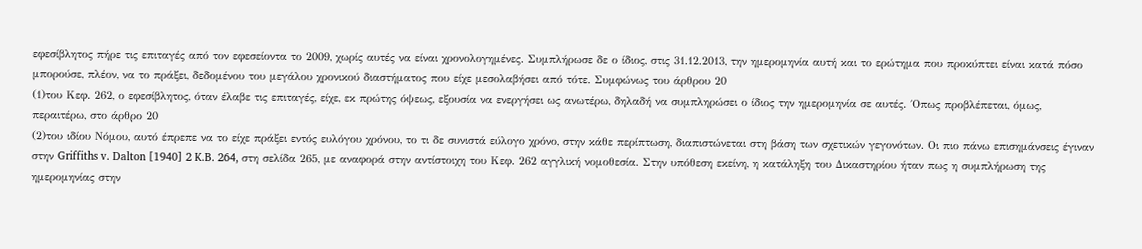εφεσίβλητος πήρε τις επιταγές από τον εφεσείοντα το 2009, χωρίς αυτές να είναι χρονολογημένες. Συμπλήρωσε δε ο ίδιος, στις 31.12.2013, την ημερομηνία αυτή και το ερώτημα που προκύπτει είναι κατά πόσο μπορούσε, πλέον, να το πράξει, δεδομένου του μεγάλου χρονικού διαστήματος που είχε μεσολαβήσει από τότε. Συμφώνως του άρθρου 20
(1)του Κεφ. 262, ο εφεσίβλητος, όταν έλαβε τις επιταγές, είχε, εκ πρώτης όψεως, εξουσία να ενεργήσει ως ανωτέρω, δηλαδή να συμπληρώσει ο ίδιος την ημερομηνία σε αυτές. ΄Οπως προβλέπεται, όμως, περαιτέρω, στο άρθρο 20
(2)του ιδίου Νόμου, αυτό έπρεπε να το είχε πράξει εντός ευλόγου χρόνου, το τι δε συνιστά εύλογο χρόνο, στην κάθε περίπτωση, διαπιστώνεται στη βάση των σχετικών γεγονότων. Οι πιο πάνω επισημάνσεις έγιναν στην Griffiths v. Dalton [1940] 2 K.B. 264, στη σελίδα 265, με αναφορά στην αντίστοιχη του Κεφ. 262 αγγλική νομοθεσία. Στην υπόθεση εκείνη, η κατάληξη του Δικαστηρίου ήταν πως η συμπλήρωση της ημερομηνίας στην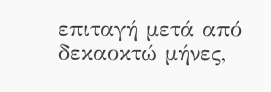επιταγή μετά από δεκαοκτώ μήνες,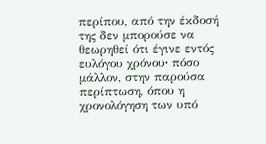περίπου, από την έκδοσή της δεν μπορούσε να θεωρηθεί ότι έγινε εντός ευλόγου χρόνου∙ πόσο μάλλον, στην παρούσα περίπτωση, όπου η χρονολόγηση των υπό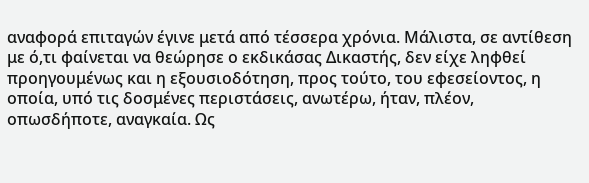αναφορά επιταγών έγινε μετά από τέσσερα χρόνια. Μάλιστα, σε αντίθεση με ό,τι φαίνεται να θεώρησε ο εκδικάσας Δικαστής, δεν είχε ληφθεί προηγουμένως και η εξουσιοδότηση, προς τούτο, του εφεσείοντος, η οποία, υπό τις δοσμένες περιστάσεις, ανωτέρω, ήταν, πλέον, οπωσδήποτε, αναγκαία. Ως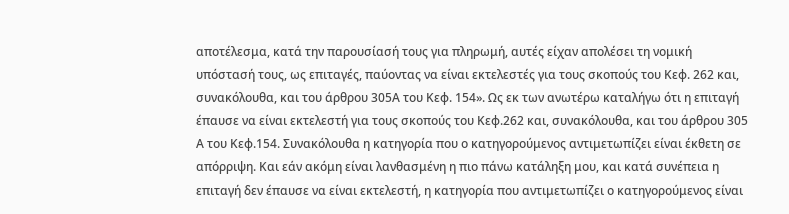αποτέλεσμα, κατά την παρουσίασή τους για πληρωμή, αυτές είχαν απολέσει τη νομική υπόστασή τους, ως επιταγές, παύοντας να είναι εκτελεστές για τους σκοπούς του Κεφ. 262 και, συνακόλουθα, και του άρθρου 305Α του Κεφ. 154». Ως εκ των ανωτέρω καταλήγω ότι η επιταγή έπαυσε να είναι εκτελεστή για τους σκοπούς του Κεφ.262 και, συνακόλουθα, και του άρθρου 305 Α του Κεφ.154. Συνακόλουθα η κατηγορία που ο κατηγορούμενος αντιμετωπίζει είναι έκθετη σε απόρριψη. Και εάν ακόμη είναι λανθασμένη η πιο πάνω κατάληξη μου, και κατά συνέπεια η επιταγή δεν έπαυσε να είναι εκτελεστή, η κατηγορία που αντιμετωπίζει ο κατηγορούμενος είναι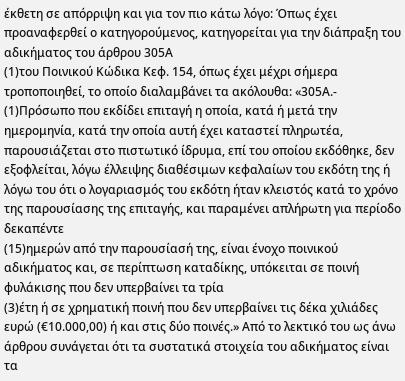έκθετη σε απόρριψη και για τον πιο κάτω λόγο: Όπως έχει προαναφερθεί ο κατηγορούμενος, κατηγορείται για την διάπραξη του αδικήματος του άρθρου 305Α
(1)του Ποινικού Κώδικα Κεφ. 154, όπως έχει μέχρι σήμερα τροποποιηθεί, το οποίο διαλαμβάνει τα ακόλουθα: «305Α.-
(1)Πρόσωπο που εκδίδει επιταγή η οποία, κατά ή μετά την ημερομηνία, κατά την οποία αυτή έχει καταστεί πληρωτέα, παρουσιάζεται στο πιστωτικό ίδρυμα, επί του οποίου εκδόθηκε, δεν εξοφλείται, λόγω έλλειψης διαθέσιμων κεφαλαίων του εκδότη της ή λόγω του ότι ο λογαριασμός του εκδότη ήταν κλειστός κατά το χρόνο της παρουσίασης της επιταγής, και παραμένει απλήρωτη για περίοδο δεκαπέντε
(15)ημερών από την παρουσίασή της, είναι ένοχο ποινικού αδικήματος και, σε περίπτωση καταδίκης, υπόκειται σε ποινή φυλάκισης που δεν υπερβαίνει τα τρία
(3)έτη ή σε χρηματική ποινή που δεν υπερβαίνει τις δέκα χιλιάδες ευρώ (€10.000,00) ή και στις δύο ποινές.» Από το λεκτικό του ως άνω άρθρου συνάγεται ότι τα συστατικά στοιχεία του αδικήματος είναι τα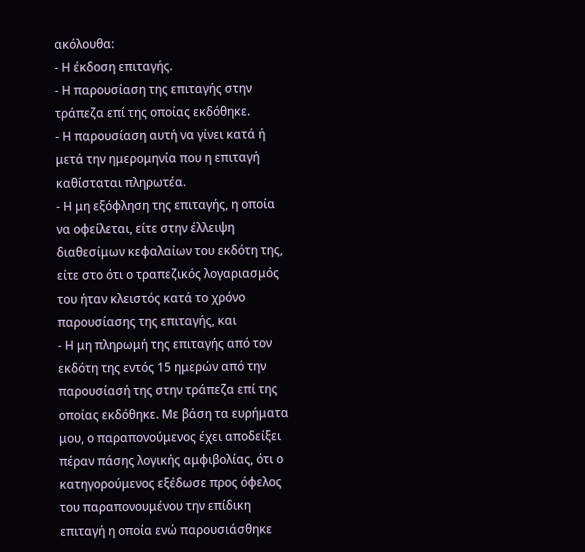ακόλουθα:
- Η έκδοση επιταγής.
- Η παρουσίαση της επιταγής στην τράπεζα επί της οποίας εκδόθηκε.
- Η παρουσίαση αυτή να γίνει κατά ή μετά την ημερομηνία που η επιταγή καθίσταται πληρωτέα.
- Η μη εξόφληση της επιταγής, η οποία να οφείλεται, είτε στην έλλειψη διαθεσίμων κεφαλαίων του εκδότη της, είτε στο ότι ο τραπεζικός λογαριασμός του ήταν κλειστός κατά το χρόνο παρουσίασης της επιταγής, και
- Η μη πληρωμή της επιταγής από τον εκδότη της εντός 15 ημερών από την παρουσίασή της στην τράπεζα επί της οποίας εκδόθηκε. Με βάση τα ευρήματα μου, ο παραπονούμενος έχει αποδείξει πέραν πάσης λογικής αμφιβολίας, ότι ο κατηγορούμενος εξέδωσε προς όφελος του παραπονουμένου την επίδικη επιταγή η οποία ενώ παρουσιάσθηκε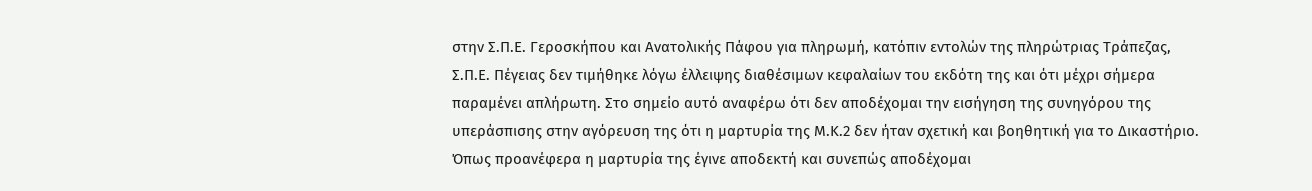στην Σ.Π.Ε. Γεροσκήπου και Ανατολικής Πάφου για πληρωμή, κατόπιν εντολών της πληρώτριας Τράπεζας, Σ.Π.Ε. Πέγειας δεν τιμήθηκε λόγω έλλειψης διαθέσιμων κεφαλαίων του εκδότη της και ότι μέχρι σήμερα παραμένει απλήρωτη. Στο σημείο αυτό αναφέρω ότι δεν αποδέχομαι την εισήγηση της συνηγόρου της υπεράσπισης στην αγόρευση της ότι η μαρτυρία της Μ.Κ.2 δεν ήταν σχετική και βοηθητική για το Δικαστήριο. Όπως προανέφερα η μαρτυρία της έγινε αποδεκτή και συνεπώς αποδέχομαι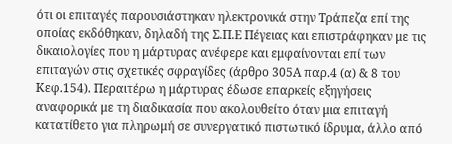ότι οι επιταγές παρουσιάστηκαν ηλεκτρονικά στην Τράπεζα επί της οποίας εκδόθηκαν, δηλαδή της Σ.Π.Ε Πέγειας και επιστράφηκαν με τις δικαιολογίες που η μάρτυρας ανέφερε και εμφαίνονται επί των επιταγών στις σχετικές σφραγίδες (άρθρο 305Α παρ.4 (α) & 8 του Κεφ.154). Περαιτέρω η μάρτυρας έδωσε επαρκείς εξηγήσεις αναφορικά με τη διαδικασία που ακολουθείτο όταν μια επιταγή κατατίθετο για πληρωμή σε συνεργατικό πιστωτικό ίδρυμα, άλλο από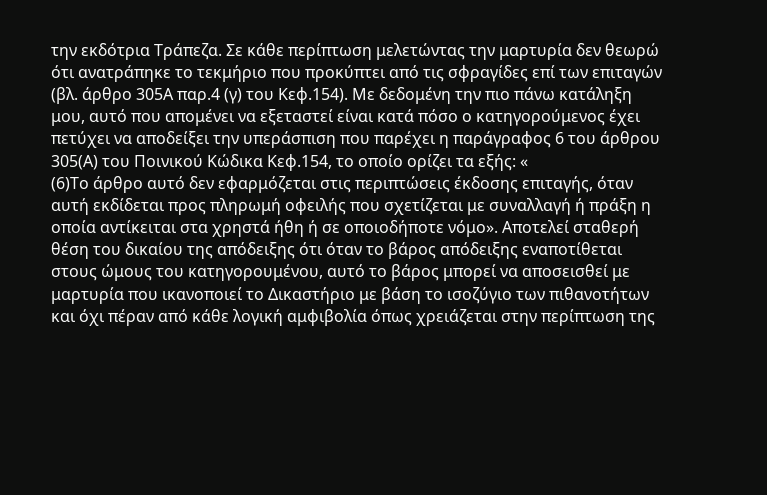την εκδότρια Τράπεζα. Σε κάθε περίπτωση μελετώντας την μαρτυρία δεν θεωρώ ότι ανατράπηκε το τεκμήριο που προκύπτει από τις σφραγίδες επί των επιταγών (βλ. άρθρο 305Α παρ.4 (γ) του Κεφ.154). Με δεδομένη την πιο πάνω κατάληξη μου, αυτό που απομένει να εξεταστεί είναι κατά πόσο ο κατηγορούμενος έχει πετύχει να αποδείξει την υπεράσπιση που παρέχει η παράγραφος 6 του άρθρου 305(Α) του Ποινικού Κώδικα Κεφ.154, το οποίο ορίζει τα εξής: «
(6)Το άρθρο αυτό δεν εφαρμόζεται στις περιπτώσεις έκδοσης επιταγής, όταν αυτή εκδίδεται προς πληρωμή οφειλής που σχετίζεται με συναλλαγή ή πράξη η οποία αντίκειται στα χρηστά ήθη ή σε οποιοδήποτε νόμο». Αποτελεί σταθερή θέση του δικαίου της απόδειξης ότι όταν το βάρος απόδειξης εναποτίθεται στους ώμους του κατηγορουμένου, αυτό το βάρος μπορεί να αποσεισθεί με μαρτυρία που ικανοποιεί το Δικαστήριο με βάση το ισοζύγιο των πιθανοτήτων και όχι πέραν από κάθε λογική αμφιβολία όπως χρειάζεται στην περίπτωση της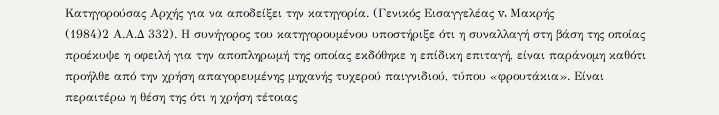Κατηγορούσας Αρχής για να αποδείξει την κατηγορία. (Γενικός Εισαγγελέας v. Μακρής
(1984)2 Α.Α.Δ 332). Η συνήγορος του κατηγορουμένου υποστήριξε ότι η συναλλαγή στη βάση της οποίας προέκυψε η οφειλή για την αποπληρωμή της οποίας εκδόθηκε η επίδικη επιταγή, είναι παράνομη καθότι προήλθε από την χρήση απαγορευμένης μηχανής τυχερού παιγνιδιού, τύπου «φρουτάκια». Είναι περαιτέρω η θέση της ότι η χρήση τέτοιας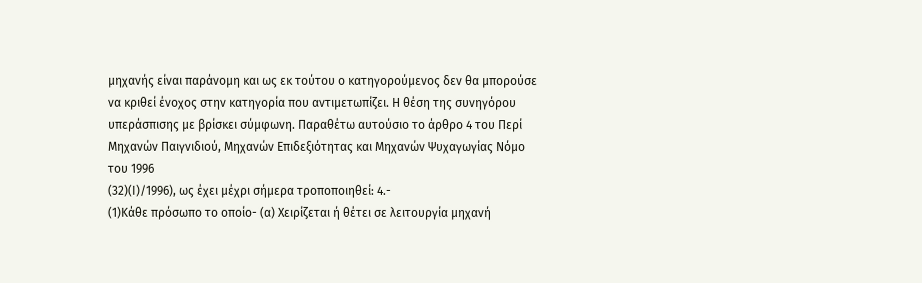μηχανής είναι παράνομη και ως εκ τούτου ο κατηγορούμενος δεν θα μπορούσε να κριθεί ένοχος στην κατηγορία που αντιμετωπίζει. Η θέση της συνηγόρου υπεράσπισης με βρίσκει σύμφωνη. Παραθέτω αυτούσιο το άρθρο 4 του Περί Μηχανών Παιγνιδιού, Μηχανών Επιδεξιότητας και Μηχανών Ψυχαγωγίας Νόμο του 1996
(32)(Ι)/1996), ως έχει μέχρι σήμερα τροποποιηθεί: 4.-
(1)Κάθε πρόσωπο το οποίο- (α) Χειρίζεται ή θέτει σε λειτουργία μηχανή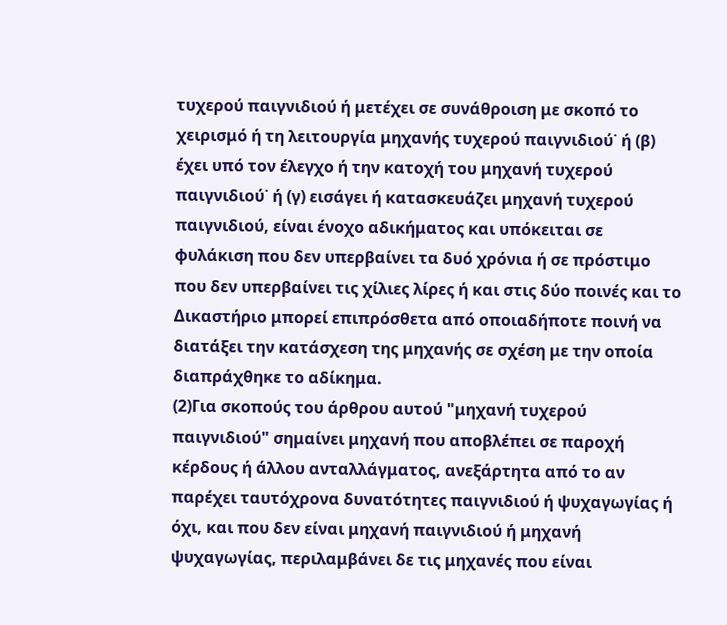τυχερού παιγνιδιού ή μετέχει σε συνάθροιση με σκοπό το χειρισμό ή τη λειτουργία μηχανής τυχερού παιγνιδιού˙ ή (β) έχει υπό τον έλεγχο ή την κατοχή του μηχανή τυχερού παιγνιδιού˙ ή (γ) εισάγει ή κατασκευάζει μηχανή τυχερού παιγνιδιού, είναι ένοχο αδικήματος και υπόκειται σε φυλάκιση που δεν υπερβαίνει τα δυό χρόνια ή σε πρόστιμο που δεν υπερβαίνει τις χίλιες λίρες ή και στις δύο ποινές και το Δικαστήριο μπορεί επιπρόσθετα από οποιαδήποτε ποινή να διατάξει την κατάσχεση της μηχανής σε σχέση με την οποία διαπράχθηκε το αδίκημα.
(2)Για σκοπούς του άρθρου αυτού "μηχανή τυχερού παιγνιδιού" σημαίνει μηχανή που αποβλέπει σε παροχή κέρδους ή άλλου ανταλλάγματος, ανεξάρτητα από το αν παρέχει ταυτόχρονα δυνατότητες παιγνιδιού ή ψυχαγωγίας ή όχι, και που δεν είναι μηχανή παιγνιδιού ή μηχανή ψυχαγωγίας, περιλαμβάνει δε τις μηχανές που είναι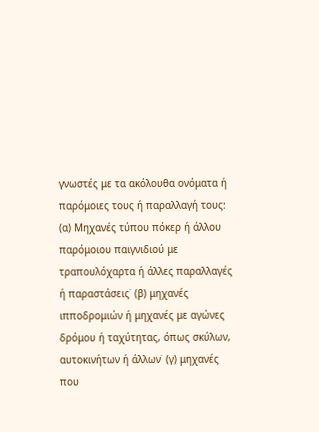γνωστές με τα ακόλουθα ονόματα ή παρόμοιες τους ή παραλλαγή τους: (α) Μηχανές τύπου πόκερ ή άλλου παρόμοιου παιγνιδιού με τραπουλόχαρτα ή άλλες παραλλαγές ή παραστάσεις˙ (β) μηχανές ιπποδρομιών ή μηχανές με αγώνες δρόμου ή ταχύτητας, όπως σκύλων, αυτοκινήτων ή άλλων˙ (γ) μηχανές που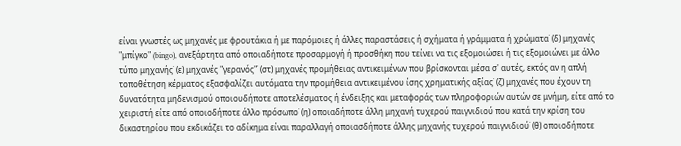είναι γνωστές ως μηχανές με φρουτάκια ή με παρόμοιες ή άλλες παραστάσεις ή σχήματα ή γράμματα ή χρώματα˙ (δ) μηχανές "μπίγκο" (bingo), ανεξάρτητα από οποιαδήποτε προσαρμογή ή προσθήκη που τείνει να τις εξομοιώσει ή τις εξομοιώνει με άλλο τύπο μηχανής˙ (ε) μηχανές "γερανός"˙ (στ) μηχανές προμήθειας αντικειμένων που βρίσκονται μέσα σ' αυτές, εκτός αν η απλή τοποθέτηση κέρματος εξασφαλίζει αυτόματα την προμήθεια αντικειμένου ίσης χρηματικής αξίας˙ (ζ) μηχανές που έχουν τη δυνατότητα μηδενισμού οποιουδήποτε αποτελέσματος ή ένδειξης και μεταφοράς των πληροφοριών αυτών σε μνήμη, είτε από το χειριστή είτε από οποιοδήποτε άλλο πρόσωπο˙ (η) οποιαδήποτε άλλη μηχανή τυχερού παιγνιδιού που κατά την κρίση του δικαστηρίου που εκδικάζει το αδίκημα είναι παραλλαγή οποιασδήποτε άλλης μηχανής τυχερού παιγνιδιού˙ (θ) οποιοδήποτε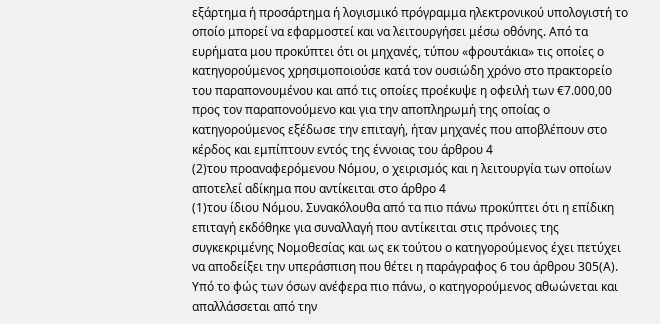εξάρτημα ή προσάρτημα ή λογισμικό πρόγραμμα ηλεκτρονικού υπολογιστή το οποίο μπορεί να εφαρμοστεί και να λειτουργήσει μέσω οθόνης. Από τα ευρήματα μου προκύπτει ότι οι μηχανές, τύπου «φρουτάκια» τις οποίες ο κατηγορούμενος χρησιμοποιούσε κατά τον ουσιώδη χρόνο στο πρακτορείο του παραπονουμένου και από τις οποίες προέκυψε η οφειλή των €7.000,00 προς τον παραπονούμενο και για την αποπληρωμή της οποίας ο κατηγορούμενος εξέδωσε την επιταγή, ήταν μηχανές που αποβλέπουν στο κέρδος και εμπίπτουν εντός της έννοιας του άρθρου 4
(2)του προαναφερόμενου Νόμου, ο χειρισμός και η λειτουργία των οποίων αποτελεί αδίκημα που αντίκειται στο άρθρο 4
(1)του ίδιου Νόμου. Συνακόλουθα από τα πιο πάνω προκύπτει ότι η επίδικη επιταγή εκδόθηκε για συναλλαγή που αντίκειται στις πρόνοιες της συγκεκριμένης Νομοθεσίας και ως εκ τούτου ο κατηγορούμενος έχει πετύχει να αποδείξει την υπεράσπιση που θέτει η παράγραφος 6 του άρθρου 305(Α). Υπό το φώς των όσων ανέφερα πιο πάνω, ο κατηγορούμενος αθωώνεται και απαλλάσσεται από την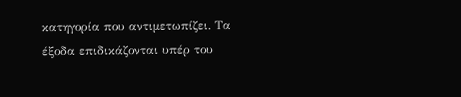κατηγορία που αντιμετωπίζει. Τα έξοδα επιδικάζονται υπέρ του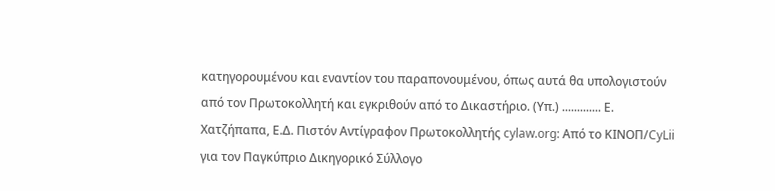κατηγορουμένου και εναντίον του παραπονουμένου, όπως αυτά θα υπολογιστούν από τον Πρωτοκολλητή και εγκριθούν από το Δικαστήριο. (Υπ.) ............. Ε. Χατζήπαπα, Ε.Δ. Πιστόν Αντίγραφον Πρωτοκολλητής cylaw.org: Από το ΚΙΝOΠ/CyLii για τον Παγκύπριο Δικηγορικό Σύλλογο